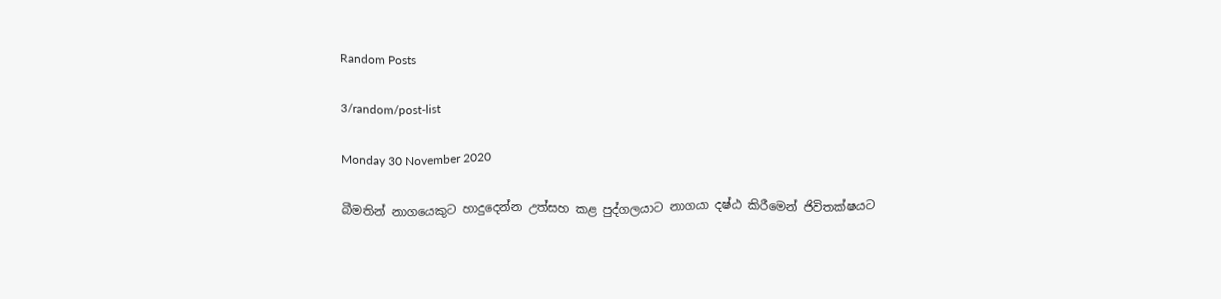Random Posts

3/random/post-list

Monday 30 November 2020

බීමතින් නාගයෙකුට හාදුදෙන්න උත්සහ කළ පුද්ගලයාට නාගයා දෂ්ඨ කිරීමෙන් ජිවිතක්ෂයට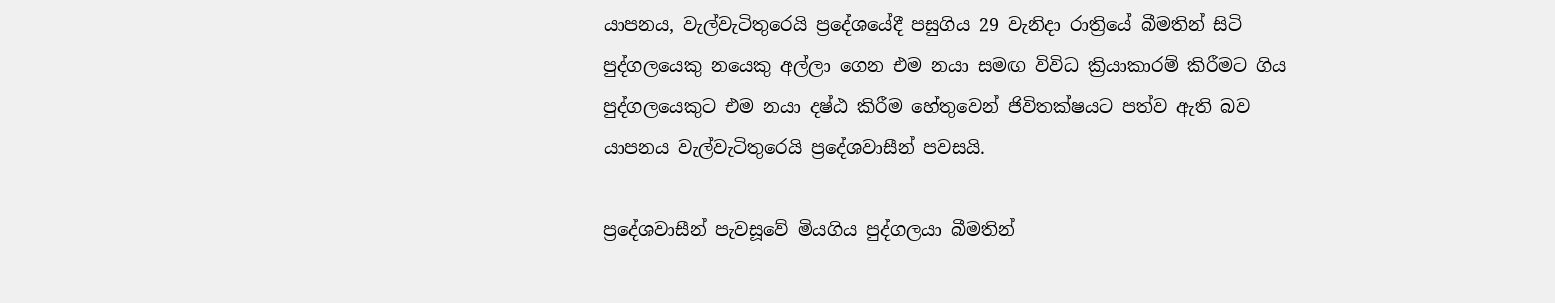යාපනය, වැල්වැටිතුරෙයි ප්‍රදේශයේදී පසුගිය 29 වැනිදා රාත්‍රියේ බීමතින් සිටි පුද්ගලයෙකු නයෙකු අල්ලා ගෙන එම නයා සමඟ විවිධ ක්‍රියාකාරම් කිරීමට ගිය පුද්ගලයෙකුට එම නයා දෂ්ඨ කිරීම හේතුවෙන් ජිවිතක්ෂයට පත්ව ඇති බව යාපනය වැල්වැටිතුරෙයි ප්‍රදේශවාසීන් පවසයි.

ප්‍රදේශවාසීන් පැවසූවේ මියගිය පුද්ගලයා බීමතින්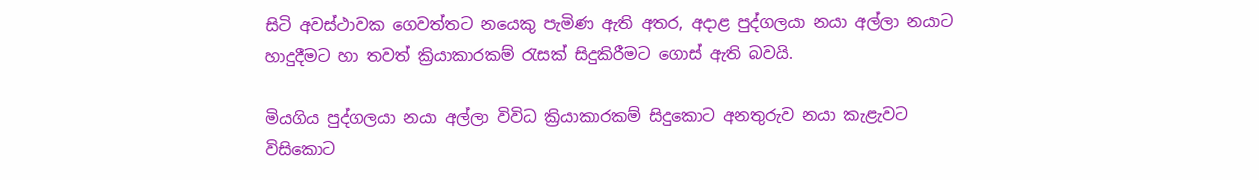සිටි අවස්ථාවක ගෙවත්තට නයෙකු පැමිණ ඇති අතර, අදාළ පුද්ගලයා නයා අල්ලා නයාට හාදුදීමට හා තවත් ක්‍රියාකාරකම් රැසක් සිදුකිරීමට ගොස් ඇති බවයි.

මියගිය පුද්ගලයා නයා අල්ලා විවිධ ක්‍රියාකාරකම් සිදුකොට අනතුරුව නයා කැළැවට විසිකොට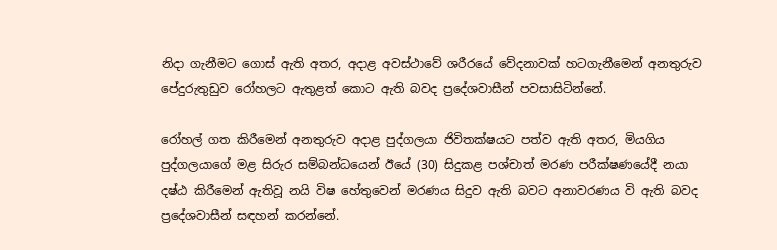නිදා ගැනීමට ගොස් ඇති අතර, අදාළ අවස්ථාවේ ශරීරයේ වේදනාවක් හටගැනීමෙන් අනතුරුව පේදුරුතුඩුව රෝහලට ඇතුළත් කොට ඇති බවද ප්‍රදේශවාසීන් පවසාසිටින්නේ.

රෝහල් ගත කිරීමෙන් අනතුරුව අදාළ පුද්ගලයා ජිවිතක්ෂයට පත්ව ඇති අතර, මියගිය පුද්ගලයාගේ මළ සිරුර සම්බන්ධයෙන් ඊයේ (30) සිදුකළ පශ්චාත් මරණ පරීක්ෂණයේදී නයා දෂ්ඨ කිරීමෙන් ඇතිවූ නයි විෂ හේතුවෙන් මරණය සිදුව ඇති බවට අනාවරණය වි ඇති බවද ප්‍රදේශවාසීන් සඳහන් කරන්නේ.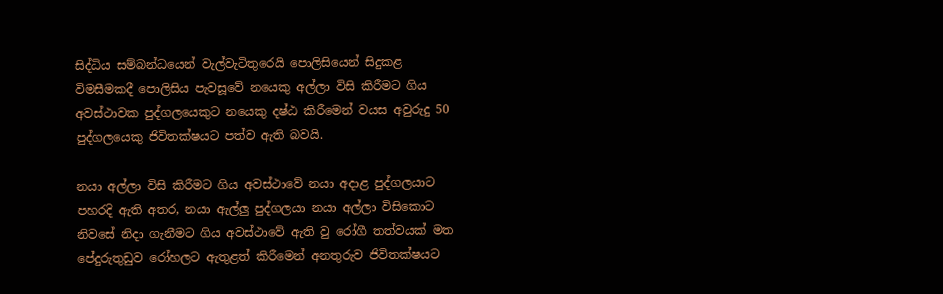සිද්ධිය සම්බන්ධයෙන් වැල්වැටිතුරෙයි පොලිසියෙන් සිදුකළ විමසීමකදී පොලිසිය පැවසූවේ නයෙකු අල්ලා විසි කිරීමට ගිය අවස්ථාවක පුද්ගලයෙකුට නයෙකු දෂ්ඨ කිරීමෙන් වයස අවුරුදු 50 පුද්ගලයෙකු ජිවිතක්ෂයට පත්ව ඇති බවයි.

නයා අල්ලා විසි කිරීමට ගිය අවස්ථාවේ නයා අදාළ පුද්ගලයාට පහරදි ඇති අතර, නයා ඇල්ලු පුද්ගලයා නයා අල්ලා විසිකොට නිවසේ නිදා ගැනීමට ගිය අවස්ථාවේ ඇති වු රෝගී තත්වයක් මත පේදුරුතුඩුව රෝහලට ඇතුළත් කිරීමෙන් අනතුරුව ජිවිතක්ෂයට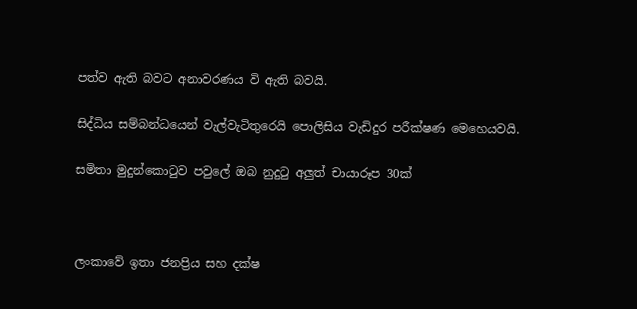පත්ව ඇති බවට අනාවරණය වි ඇති බවයි.

සිද්ධිය සම්බන්ධයෙන් වැල්වැටිතුරෙයි පොලිසිය වැඩිදුර පරීක්ෂණ මෙහෙයවයි.

සමිතා මුදුන්කොටුව පවුලේ ඔබ නුදුටු අලුත් චායාරූප 30ක්



ලංකාවේ ඉතා ජනප්‍රිය සහ දක්ෂ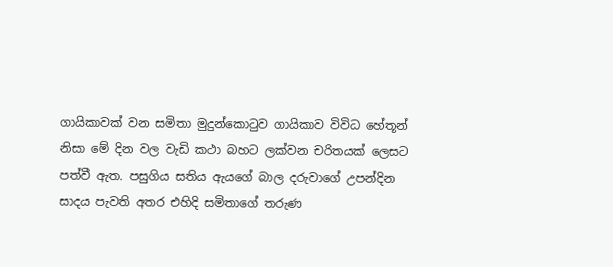ගායිකාවක් වන සමිතා මුදුන්කොටුව ගායිකාව විවිධ හේතූන් නිසා මේ දින වල වැඩි කථා බහට ලක්වන චරිතයක් ලෙසට පත්වී ඇත. පසුගිය සතිය ඇයගේ බාල දරුවාගේ උපන්දින සාදය පැවති අතර එහිදි සමිතාගේ තරුණ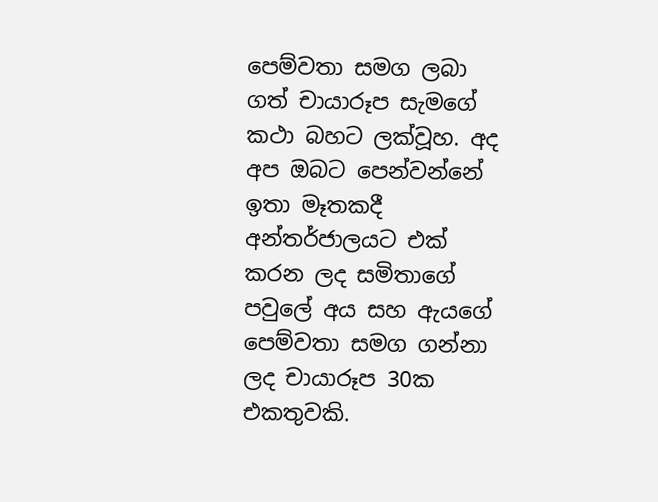පෙම්වතා සමග ලබා ගත් චායාරූප සැමගේ කථා බහට ලක්වූහ. අද අප ඔබට පෙන්වන්නේ ඉතා මෑතකදී අන්තර්ජාලයට එක් කරන ලද සමිතාගේ පවුලේ අය සහ ඇයගේ පෙම්වතා සමග ගන්නා ලද චායාරූප 30ක එකතුවකි.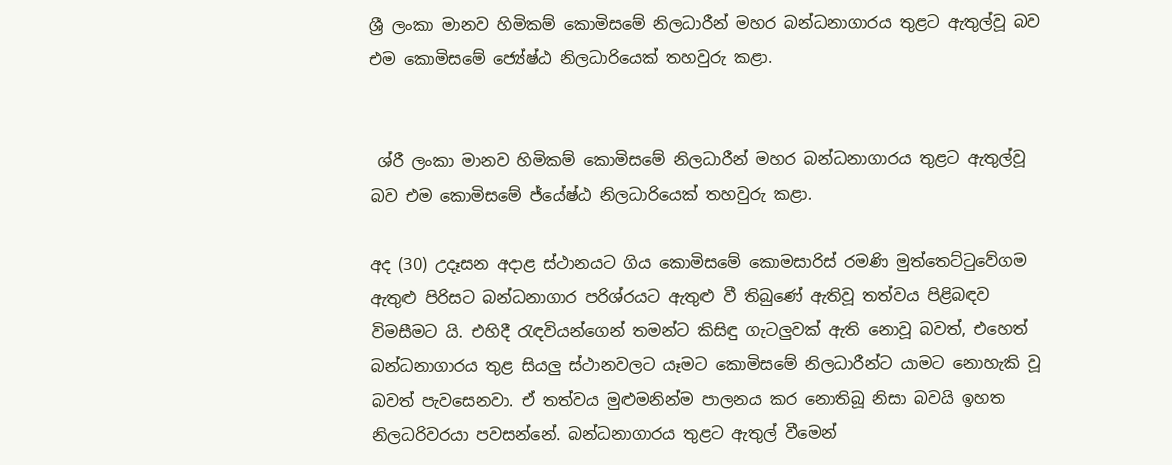ශ්‍රී ලංකා මානව හිමිකම් කොමිසමේ නිලධාරීන් මහර බන්ධනාගාරය තුළට ඇතුල්වූ බව එම කොමිසමේ ජ්‍යේෂ්ඨ නිලධාරියෙක් තහවුරු කළා.


 ශ්රී ලංකා මානව හිමිකම් කොමිසමේ නිලධාරීන් මහර බන්ධනාගාරය තුළට ඇතුල්වූ බව එම කොමිසමේ ජ්යේෂ්ඨ නිලධාරියෙක් තහවුරු කළා.

අද (30) උදෑසන අදාළ ස්ථානයට ගිය කොමිසමේ කොමසාරිස් රමණි මුත්තෙට්ටුවේගම ඇතුළු පිරිසට බන්ධනාගාර පරිශ්රයට ඇතුළු වී තිබුණේ ඇතිවූ තත්වය පිළිබඳව විමසීමට යි. එහිදී රැඳවියන්ගෙන් තමන්ට කිසිඳු ගැටලුවක් ඇති නොවූ බවත්, එහෙත් බන්ධනාගාරය තුළ සියලු ස්ථානවලට යෑමට කොමිසමේ නිලධාරීන්ට යාමට නොහැකි වූ බවත් පැවසෙනවා. ඒ තත්වය මුළුමනින්ම පාලනය කර නොතිබූ නිසා බවයි ඉහත නිලධරිවරයා පවසන්නේ. බන්ධනාගාරය තුළට ඇතුල් වීමෙන්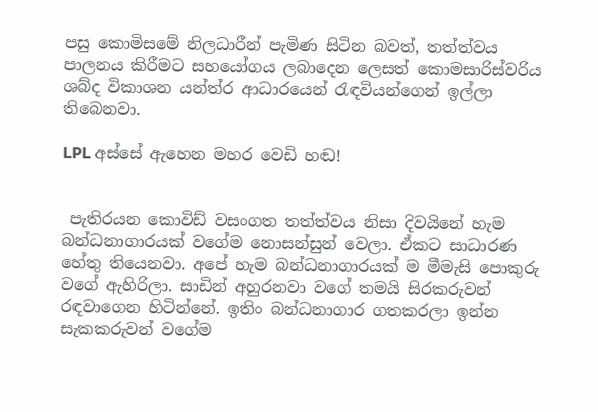පසු කොමිසමේ නිලධාරීන් පැමිණ සිටින බවත්, තත්ත්වය පාලනය කිරීමට සහයෝගය ලබාදෙන ලෙසත් කොමසාරිස්වරිය ශබ්ද විකාශන යන්ත්ර ආධාරයෙන් රැඳවියන්ගෙන් ඉල්ලා තිබෙනවා.

LPL අස්සේ ඇහෙන මහර වෙඩි හඬ!


 පැතිරයන කොවිඩ් වසංගත තත්ත්වය නිසා දිවයිනේ හැම බන්ධනාගාරයක් වගේම නොසන්සුන් වෙලා. ඒකට සාධාරණ හේතු තියෙනවා. අපේ හැම බන්ධනාගාරයක් ම මීමැසි පොකුරු වගේ ඇහිරිලා. සාඩින් අහුරනවා වගේ තමයි සිරකරුවන් රඳවාගෙන හිටින්නේ. ඉතිං බන්ධනාගාර ගතකරලා ඉන්න සැකකරුවන් වගේම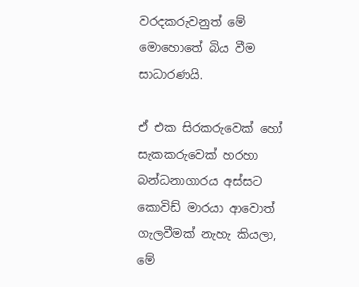වරදකරුවනුත් මේ මොහොතේ බිය වීම සාධාරණයි.

ඒ එක සිරකරුවෙක් හෝ සැකකරුවෙක් හරහා බන්ධනාගාරය අස්සට කොවිඩ් මාරයා ආවොත් ගැලවීමක් නැහැ කියලා, මේ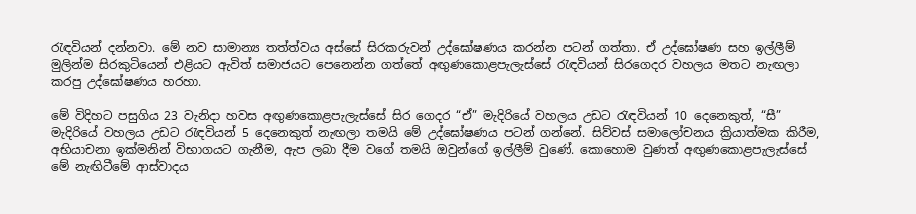රැඳවියන් දන්නවා. මේ නව සාමාන්‍ය තත්ත්වය අස්සේ සිරකරුවන් උද්ඝෝෂණය කරන්න පටන් ගත්තා. ඒ උද්ඝෝෂණ සහ ඉල්ලීම් මුලින්ම සිරකුටියෙන් එළියට ඇවිත් සමාජයට පෙනෙන්න ගත්තේ අඟුණකොළපැලැස්සේ රැඳවියන් සිරගෙදර වහලය මතට නැඟලා කරපු උද්ඝෝෂණය හරහා.

මේ විදිහට පසුගිය 23 වැනිදා හවස අඟුණකොළපැලැස්සේ සිර ගෙදර “ඒ” මැදිරියේ වහලය උඩට රැඳවියන් 10 දෙනෙකුත්, “සී” මැදිරියේ වහලය උඩට රැඳවියන් 5 දෙනෙකුත් නැඟලා තමයි මේ උද්ඝෝෂණය පටන් ගන්නේ. සිව්වස් සමාලෝචන‍ය ක්‍රියාත්මක කිරීම, අභියාචනා ඉක්මනින් විභාගයට ගැනීම, ඇප ලබා දීම වගේ තමයි ඔවුන්ගේ ඉල්ලීම් වුණේ. කොහොම වුණත් අඟුණකොළපැලැස්සේ මේ නැඟිටීමේ ආස්වාදය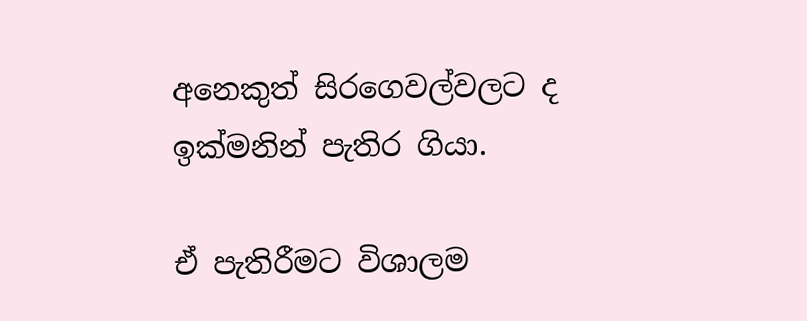අනෙකුත් සිරගෙවල්වලට ද ඉක්මනින් පැතිර ගියා.

ඒ පැතිරීමට විශාලම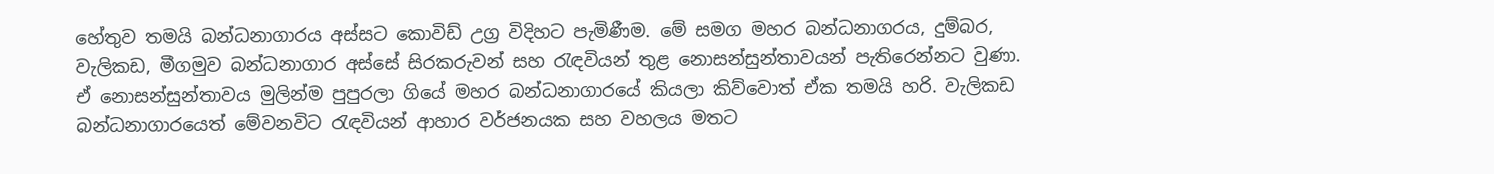හේතුව තමයි බන්ධනාගාරය අස්සට කොවිඩ් උග්‍ර විදිහට පැමිණීම. මේ සමග මහර බන්ධනාගරය, දුම්බර, වැලිකඩ, මීගමුව බන්ධනාගාර අස්සේ සිරකරුවන් සහ රැඳවියන් තුළ නොසන්සුන්තාවයන් පැතිරෙන්නට වුණා. ඒ නොසන්සුන්තාවය මුලින්ම පුපුරලා ගියේ මහර බන්ධනාගාරයේ කියලා කිව්වොත් ඒක තමයි හරි. වැලිකඩ බන්ධනාගාරයෙත් මේවනවිට රැඳවියන් ආහාර වර්ජනයක සහ වහලය මතට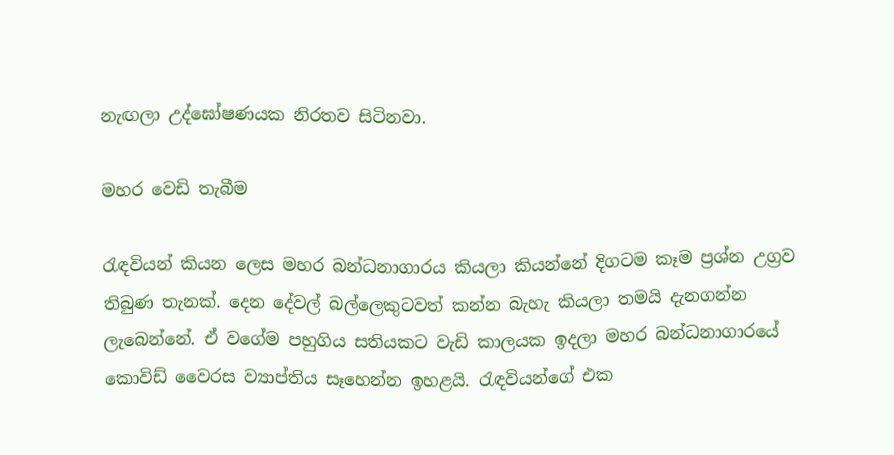නැඟලා උද්ඝෝෂණයක නිරතව සිටිනවා.

මහර වෙඩි තැබීම

රැඳවියන් කියන ලෙස මහර බන්ධනාගාරය කියලා කියන්නේ දිගටම කෑම ප්‍රශ්න උග්‍රව තිබුණ තැනක්. දෙන දේවල් බල්ලෙකුටවත් කන්න බැහැ කියලා තමයි දැනගන්න ලැබෙන්නේ. ඒ වගේම පහුගිය සතියකට වැඩි කාලයක ඉදලා මහර බන්ධනාගාරයේ කොවිඩ් වෛරස ව්‍යාප්තිය සෑහෙන්න ඉහළයි. රැඳවියන්ගේ එක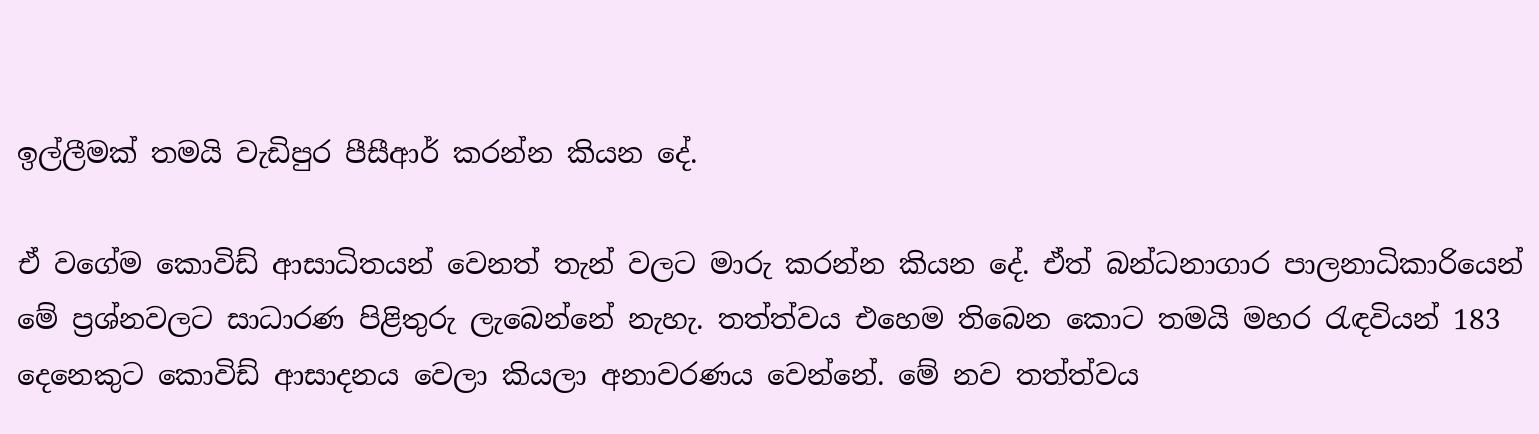ඉල්ලීමක් තමයි වැඩිපුර පීසීආර් කරන්න කියන දේ.

ඒ වගේම කොවිඩ් ආසාධිතයන් වෙනත් තැන් වලට මාරු කරන්න කියන දේ. ඒත් බන්ධනාගාර පාලනාධිකාරියෙන් මේ ප්‍රශ්නවලට සාධාරණ පිළිතුරු ලැබෙන්නේ නැහැ. තත්ත්වය එහෙම තිබෙන කොට තමයි මහර රැඳවියන් 183 දෙනෙකුට කොවිඩ් ආසාදනය වෙලා කියලා අනාවරණය වෙන්නේ. මේ නව තත්ත්වය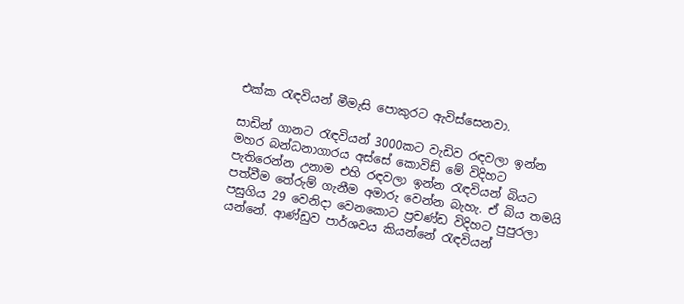එක්ක රැඳවියන් මීමැසි පොකුරට ඇවිස්සෙනවා.

සාඩින් ගානට රැඳවියන් 3000කට වැඩිව රඳවලා ඉන්න මහර බන්ධනාගාරය අස්සේ කොවිඩ් මේ විදිහට පැතිරෙන්න උනාම එහි රඳවලා ඉන්න රැඳවියන් බියට පත්වීම තේරුම් ගැනීම අමාරු වෙන්න බැහැ. ඒ බිය තමයි පසුගිය 29 වෙනිදා වෙනකොට ප්‍රචණ්ඩ විදිහට පුපුරලා යන්නේ. ආණ්ඩුව පාර්ශවය කියන්නේ රැඳවියන්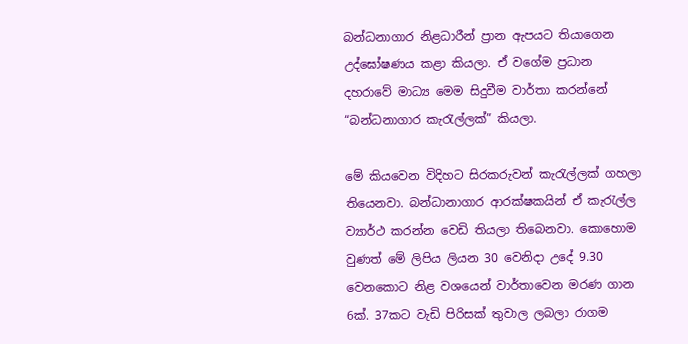බන්ධනාගාර නිළධාරීන් ප්‍රාන ඇපයට තියාගෙන උද්ඝෝෂණය කළා කියලා. ඒ වගේම ප්‍රධාන දහරාවේ මාධ්‍ය මෙම සිදුවීම වාර්තා කරන්නේ “බන්ධනාගාර කැරැල්ලක්” කියලා.

මේ කියවෙන විදිහට සිරකරුවන් කැරැල්ලක් ගහලා තියෙනවා. බන්ධානාගාර ආරක්ෂකයින් ඒ කැරැල්ල ව්‍යාර්ථ කරන්න වෙඩි තියලා තිබෙනවා. කොහොම වුණත් මේ ලිපිය ලියන 30 වෙනිදා උදේ 9.30 වෙනකොට නිළ වශයෙන් වාර්තාවෙන මරණ ගාන 6ක්. 37කට වැඩි පිරිසක් තුවාල ලබලා රාගම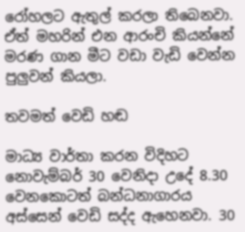රෝහලට ඇතුල් කරලා තිබෙනවා. ඒත් මහරින් එන ආරංචි කියන්නේ මරණ ගාන මීට වඩා වැඩි වෙන්න පුලුවන් කියලා.

තවමත් වෙඩි හඬ

මාධ්‍ය වාර්තා කරන විදිහට නොවැම්බර් 30 වෙනිදා උදේ 8.30 වෙනකොටත් බන්ධනාගාරය අස්සෙන් වෙඩි සද්ද ඇහෙනවා. 30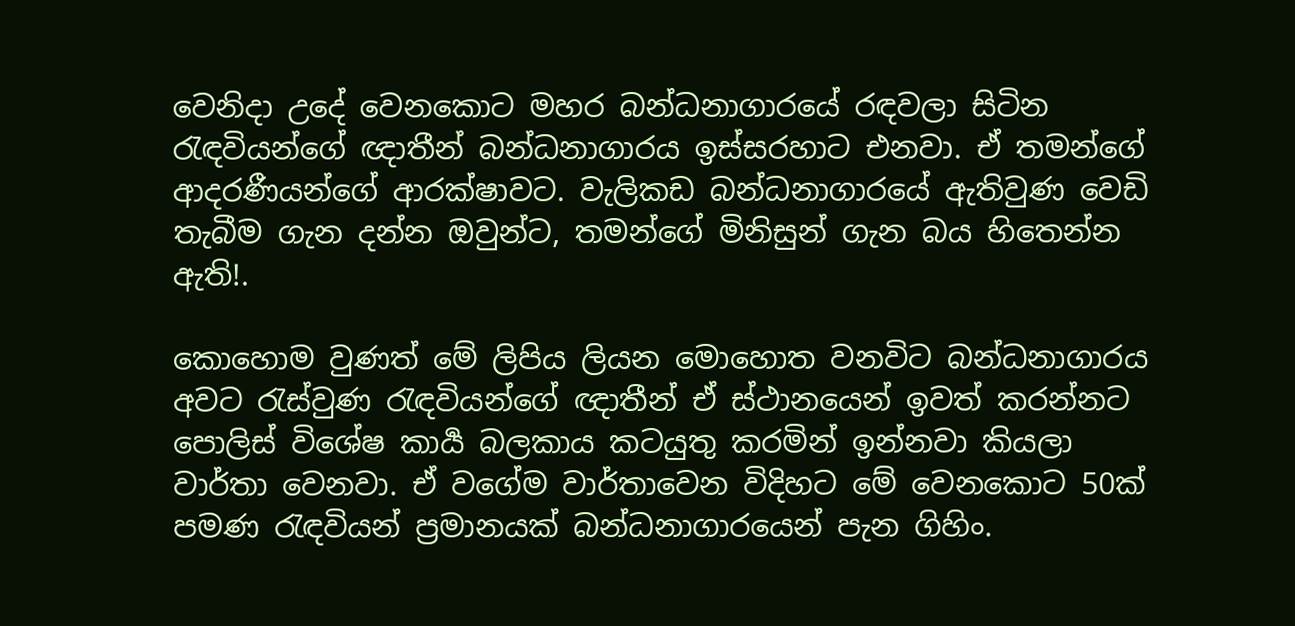වෙනිදා උදේ වෙනකොට මහර බන්ධනාගාරයේ රඳවලා සිටින රැඳවියන්ගේ ඥාතීන් බන්ධනාගාරය ඉස්සරහාට එනවා. ඒ තමන්ගේ ආදරණීයන්ගේ ආරක්ෂාවට. වැලිකඩ බන්ධනාගාරයේ ඇතිවුණ වෙඩි තැබීම ගැන දන්න ඔවුන්ට, තමන්ගේ මිනිසුන් ගැන බය හිතෙන්න ඇති!.

කොහොම වුණත් මේ ලිපිය ලියන මොහොත වනවිට බන්ධනාගාරය අවට රැස්වුණ රැඳවියන්ගේ ඥාතීන් ඒ ස්ථානයෙන් ඉවත් කරන්නට පොලිස් විශේෂ කාර්‍ය බලකාය කටයුතු කරමින් ඉන්නවා කියලා වාර්තා වෙනවා. ඒ වගේම වාර්තාවෙන විදිහට මේ වෙනකොට 50ක් පමණ රැඳවියන් ප්‍රමානයක් බන්ධනාගාරයෙන් පැන ගිහිං.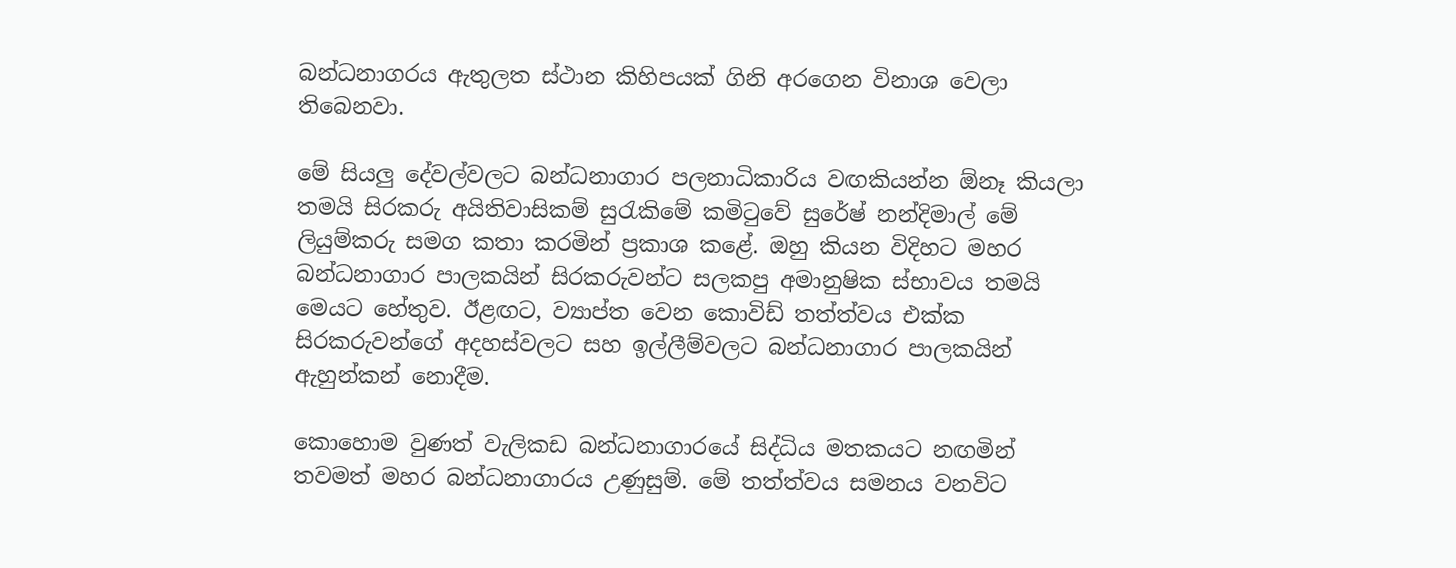බන්ධනාගරය ඇතුලත ස්ථාන කිහිපයක් ගිනි අරගෙන විනාශ වෙලා තිබෙනවා.

මේ සියලු දේවල්වලට බන්ධනාගාර පලනාධිකාරිය වඟකියන්න ඕනෑ කියලා තමයි සිරකරු අයිතිවාසිකම් සුරැකිමේ කමිටුවේ සුරේෂ් නන්දිමාල් මේ ලියුම්කරු සමග කතා කරමින් ප්‍රකාශ කළේ. ඔහු කියන විදිහට මහර බන්ධනාගාර පාලකයින් සිරකරුවන්ට සලකපු අමානුෂික ස්භාවය තමයි මෙයට හේතුව. ඊළඟට, ව්‍යාප්ත වෙන කොවිඩ් තත්ත්වය එක්ක සිරකරුවන්ගේ අදහස්වලට සහ ඉල්ලීම්වලට බන්ධනාගාර පාලකයින් ඇහුන්කන් නොදීම.

කොහොම වුණත් වැලිකඩ බන්ධනාගාරයේ සිද්ධිය මතකයට නඟමින් තවමත් මහර බන්ධනාගාරය උණුසුම්. මේ තත්ත්වය සමනය වනවිට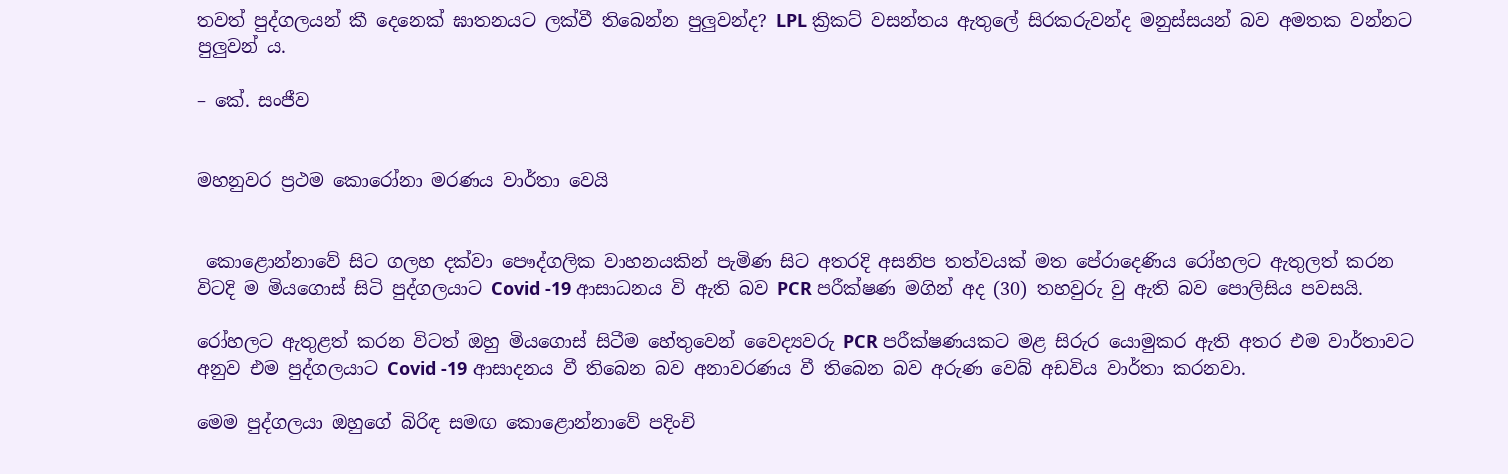තවත් පුද්ගලයන් කී දෙනෙක් ඝාතනයට ලක්වී තිබෙන්න පුලුවන්ද? LPL ක්‍රිකට් වසන්තය ඇතුලේ සිරකරුවන්ද මනුස්සයන් බව අමතක වන්නට පුලුවන් ය.

– කේ. සංජීව


මහනුවර ප්‍රථම කොරෝනා මරණය වාර්තා වෙයි


 කොළොන්නාවේ සිට ගලහ දක්වා පෞද්ගලික වාහනයකින් පැමිණ සිට අතරදි අසනිප තත්වයක් මත පේරාදෙණිය රෝහලට ඇතුලත් කරන විටදි ම මියගොස් සිටි පුද්ගලයාට Covid -19 ආසාධනය වි ඇති බව PCR පරීක්ෂණ මගින් අද (30) තහවුරු වු ඇති බව පොලිසිය පවසයි.

රෝහලට ඇතුළත් කරන විටත් ඔහු මියගොස් සිටීම හේතුවෙන් වෛද්‍යවරු PCR පරීක්ෂණයකට මළ සිරුර යොමුකර ඇති අතර එම වාර්තාවට අනුව එම පුද්ගලයාට Covid -19 ආසාදනය වී තිබෙන බව අනාවරණය වී තිබෙන බව අරුණ වෙබ් අඩවිය වාර්තා කරනවා.

මෙම පුද්ගලයා ඔහුගේ බිරිඳ සමඟ කොළොන්නාවේ පදිංචි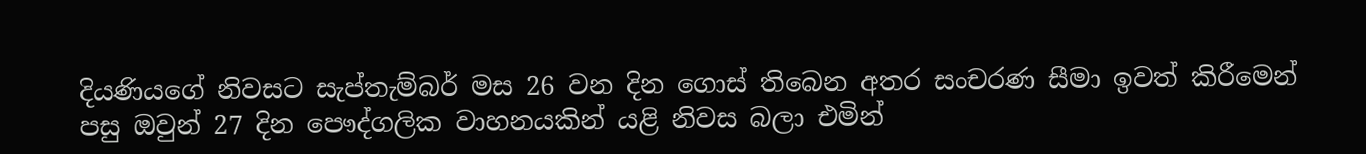දියණියගේ නිවසට සැප්තැම්බර් මස 26 වන දින ගොස් තිබෙන අතර සංචරණ සීමා ඉවත් කිරීමෙන් පසු ඔවුන් 27 දින පෞද්ගලික වාහනයකින් යළි නිවස බලා එමින්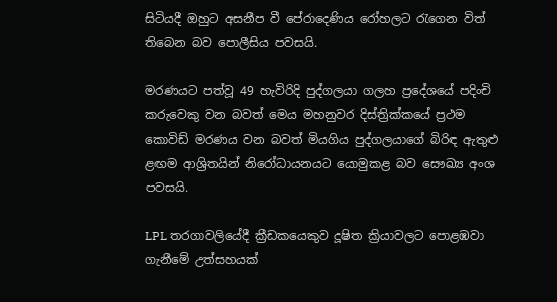සිටියදී ඔහුට අසනීප වී පේරාදෙණිය රෝහලට රැගෙන විත් තිබෙන බව පොලීසිය පවසයි.

මරණයට පත්වූ 49 හැවිරිදි පුද්ගලයා ගලහ ප්‍රදේශයේ පදිංචි කරුවෙකු වන බවත් මෙය මහනුවර දිස්ත්‍රික්කයේ ප්‍රථම කොවිඩ් මරණය වන බවත් මියගිය පුද්ගලයාගේ බිරිඳ ඇතුළු ළඟම ආශ්‍රිතයින් නිරෝධායනයට යොමුකළ බව සෞඛ්‍ය අංශ පවසයි.

LPL තරගාවලියේදී ක්‍රීඩකයෙකුව දූෂිත ක්‍රියාවලට පොළඹවා ගැනීමේ උත්සහයක්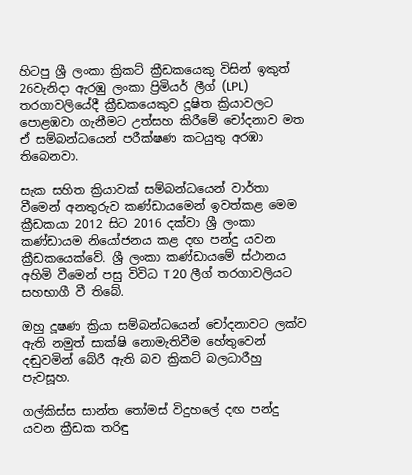හිටපු ශ්‍රී ලංකා ක්‍රිකට් ක්‍රීඩකයෙකු විසින් ඉකුත් 26වැනිදා ඇරඹු ලංකා ප්‍රිමියර් ලීග් (LPL) තරගාවලියේදී ක්‍රීඩකයෙකුව දූෂිත ක්‍රියාවලට පොළඹවා ගැනීමට උත්සහ කිරීමේ චෝදනාව මත ඒ සම්බන්ධයෙන් පරීක්ෂණ කටයුතු අරඹා තිබෙනවා.

සැක සහිත ක්‍රියාවක් සම්බන්ධයෙන් වාර්තා වීමෙන් අනතුරුව කණ්ඩායමෙන් ඉවත්කළ මෙම ක්‍රීඩකයා 2012 සිට 2016 දක්වා ශ්‍රී ලංකා කණ්ඩායම නියෝජනය කළ දඟ පන්දු යවන ක්‍රීඩකයෙක්වේ. ශ්‍රී ලංකා කණ්ඩායමේ ස්ථානය අහිමි වීමෙන් පසු විවිධ T 20 ලීග් තරගාවලියට සහභාගී වී තිබේ.

ඔහු දූෂණ ක්‍රියා සම්බන්ධයෙන් චෝදනාවට ලක්ව ඇති නමුත් සාක්ෂි නොමැතිවීම හේතුවෙන් දඬුවමින් බේරී ඇති බව ක්‍රිකට් බලධාරීහු පැවසූහ.

ගල්කිස්ස සාන්ත තෝමස් විදුහලේ දඟ පන්දු යවන ක්‍රීඩක තරිඳු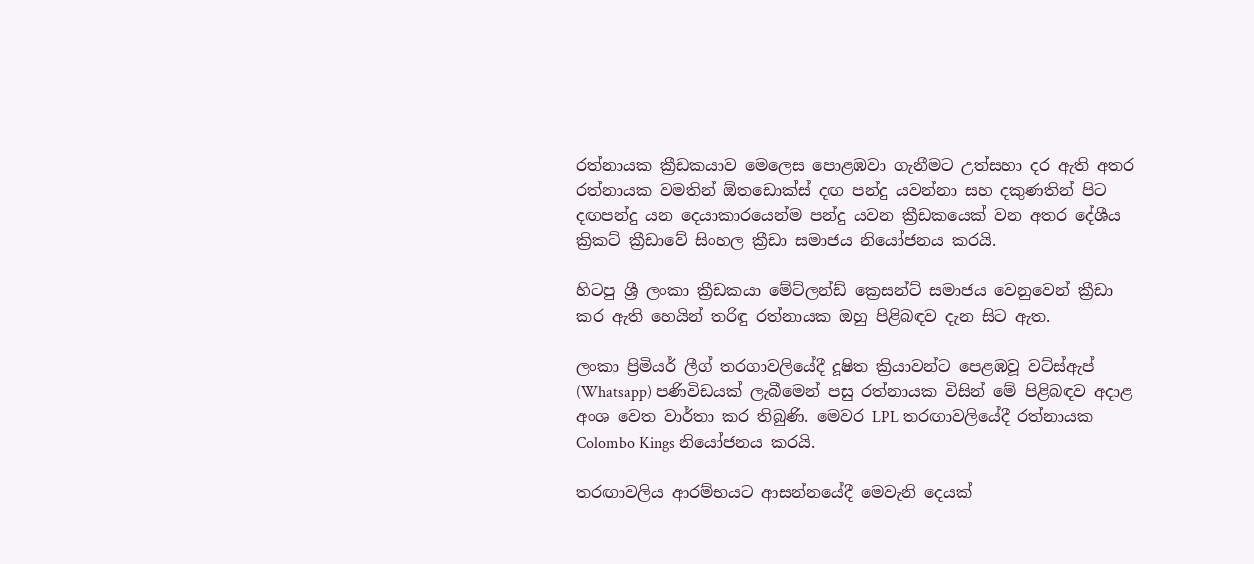රත්නායක ක්‍රීඩකයාව මෙලෙස පොළඹවා ගැනීමට උත්සහා දර ඇති අතර රත්නායක වමතින් ඕතඩොක්ස් දඟ පන්දු යවන්නා සහ දකුණතින් පිට දඟපන්දු යන දෙයාකාරයෙන්ම පන්දු යවන ක්‍රීඩකයෙක් වන අතර දේශීය ක්‍රිකට් ක්‍රීඩාවේ සිංහල ක්‍රීඩා සමාජය නියෝජනය කරයි.

හිටපු ශ්‍රී ලංකා ක්‍රීඩකයා මේට්ලන්ඩ් ක්‍රෙසන්ට් සමාජය වෙනුවෙන් ක්‍රීඩා කර ඇති හෙයින් තරිඳු රත්නායක ඔහු පිළිබඳව දැන සිට ඇත.

ලංකා ප්‍රිමියර් ලීග් තරගාවලියේදී දූෂිත ක්‍රියාවන්ට පෙළඹවූ වට්ස්ඇප් (Whatsapp) පණිවිඩයක් ලැබීමෙන් පසු රත්නායක විසින් මේ පිළිබඳව අදාළ අංශ වෙත වාර්තා කර තිබුණි. මෙවර LPL තරඟාවලියේදී රත්නායක Colombo Kings නියෝජනය කරයි.

තරඟාවලිය ආරම්භයට ආසන්නයේදී මෙවැනි දෙයක්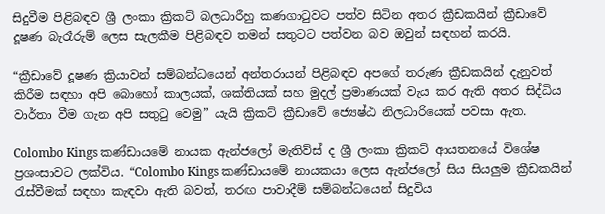සිදුවීම පිළිබඳව ශ්‍රී ලංකා ක්‍රිකට් බලධාරීහු කණගාටුවට පත්ව සිටින අතර ක්‍රීඩකයින් ක්‍රීඩාවේ දූෂණ බැරෑරුම් ලෙස සැලකීම පිළිබඳව තමන් සතුටට පත්වන බව ඔවුන් සඳහන් කරයි.

“ක්‍රීඩාවේ දූෂණ ක්‍රියාවන් සම්බන්ධයෙන් අන්තරායන් පිළිබඳව අපගේ තරුණ ක්‍රීඩකයින් දැනුවත් කිරීම සඳහා අපි බොහෝ කාලයක්, ශක්තියක් සහ මුදල් ප්‍රමාණයක් වැය කර ඇති අතර සිද්ධිය වාර්තා වීම ගැන අපි සතුටු වෙමු” යැයි ක්‍රිකට් ක්‍රීඩාවේ ජ්‍යෙෂ්ඨ නිලධාරියෙක් පවසා ඇත.

Colombo Kings කණ්ඩායමේ නායක ඇන්ජලෝ මැතිව්ස් ද ශ්‍රී ලංකා ක්‍රිකට් ආයතනයේ විශේෂ ප්‍රශංසාවට ලක්විය. “Colombo Kings කණ්ඩායමේ නායකයා ලෙස ඇන්ජලෝ සිය සියලුම ක්‍රීඩකයින් රැස්වීමක් සඳහා කැඳවා ඇති බවත්, තරඟ පාවාදීම් සම්බන්ධයෙන් සිදුවිය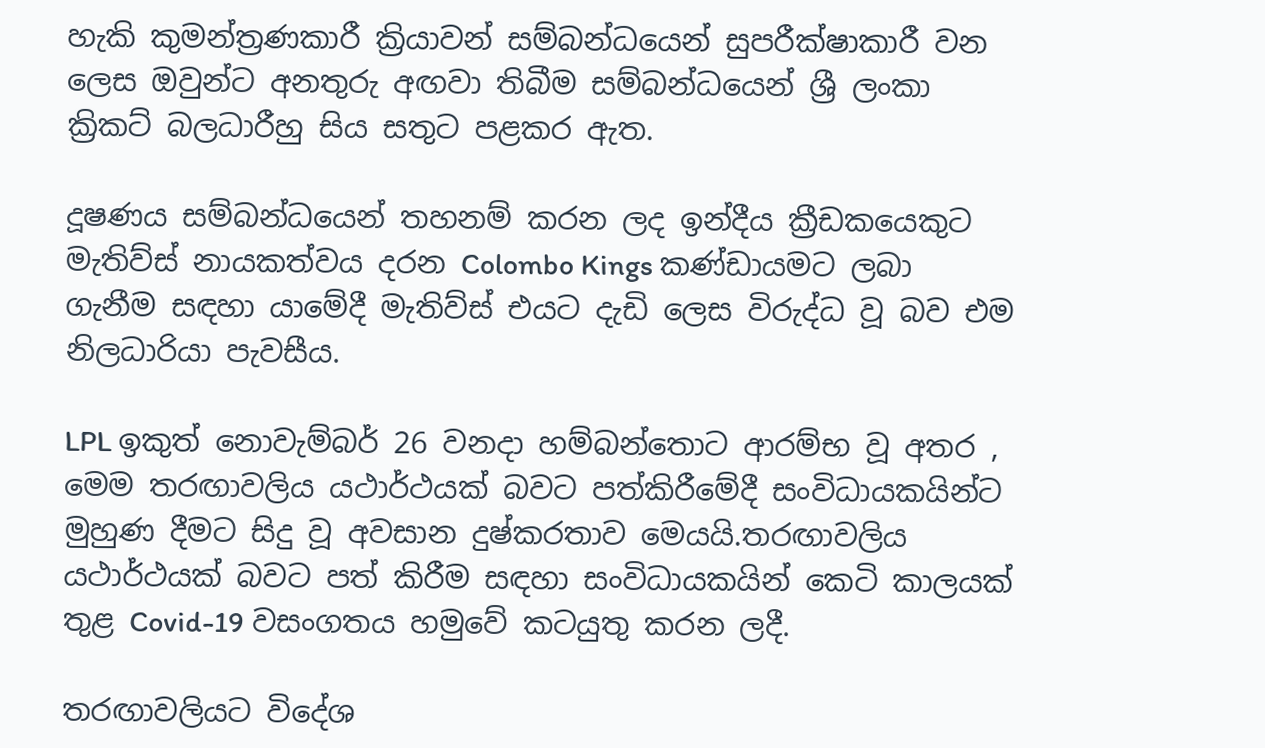හැකි කුමන්ත්‍රණකාරී ක්‍රියාවන් සම්බන්ධයෙන් සුපරීක්ෂාකාරී වන ලෙස ඔවුන්ට අනතුරු අඟවා තිබීම සම්බන්ධයෙන් ශ්‍රී ලංකා ක්‍රිකට් බලධාරීහු සිය සතුට පළකර ඇත.

දූෂණය සම්බන්ධයෙන් තහනම් කරන ලද ඉන්දීය ක්‍රීඩකයෙකුට මැතිව්ස් නායකත්වය දරන Colombo Kings කණ්ඩායමට ලබා ගැනීම සඳහා යාමේදී මැතිව්ස් එයට දැඩි ලෙස විරුද්ධ වූ බව එම නිලධාරියා පැවසීය.

LPL ඉකුත් නොවැම්බර් 26 වනදා හම්බන්තොට ආරම්භ වූ අතර , මෙම තරඟාවලිය යථාර්ථයක් බවට පත්කිරීමේදී සංවිධායකයින්ට මුහුණ දීමට සිදු වූ අවසාන දුෂ්කරතාව මෙයයි.තරඟාවලිය යථාර්ථයක් බවට පත් කිරීම සඳහා සංවිධායකයින් කෙටි කාලයක් තුළ Covid-19 වසංගතය හමුවේ කටයුතු කරන ලදී.

තරඟාවලියට විදේශ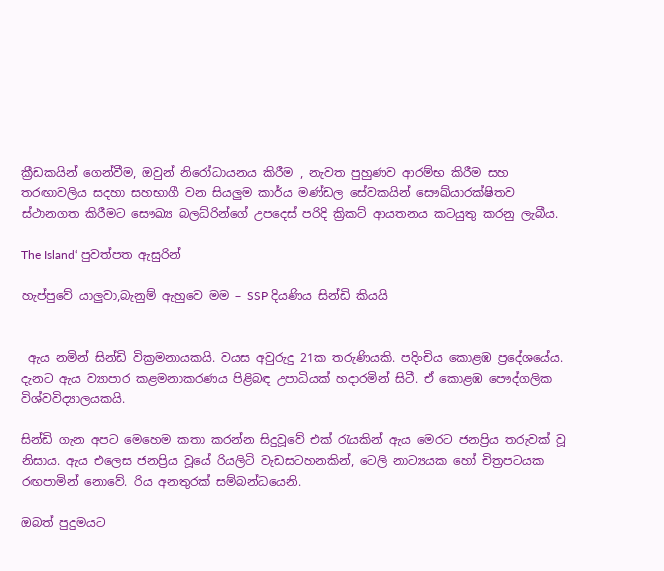ක්‍රීඩකයින් ගෙන්වීම, ඔවුන් නිරෝධායනය කිරීම , නැවත පුහුණව ආරම්භ කිරීම සහ තරඟාවලිය සදහා සහභාගී වන සියලුම කාර්ය මණ්ඩල සේවකයින් සෞඛ්යාරක්ෂිතව ස්ථානගත කිරීමට සෞඛ්‍ය බලධ්රින්ගේ උපදෙස් පරිදි ක්‍රිකට් ආයතනය කටයුතු කරනු ලැබීය.

The Island‘ පුවත්පත ඇසුරින්

හැප්පුවේ යාලුවා,බැනුම් ඇහුවෙ මම – SSP දියණිය සින්ඩි කියයි


 ඇය නමින් සින්ඩි වික්‍රමනායකයි. වයස අවුරුදු 21ක තරුණියකි. පදිංචිය කොළඹ ප්‍රදේශයේය. දැනට ඇය ව්‍යාපාර කළමනාකරණය පිළිබඳ උපාධියක් හදාරමින් සිටී. ඒ කොළඹ පෞද්ගලික විශ්වවිද්‍යාලයකයි.

සින්ඩි ගැන අපට මෙහෙම කතා කරන්න සිදුවූවේ එක් රැයකින් ඇය මෙරට ජනප්‍රිය තරුවක් වූ නිසාය. ඇය එලෙස ජනප්‍රිය වූයේ රියලිටි වැඩසටහනකින්, ටෙලි නාට්‍යයක හෝ චිත්‍රපටයක රඟපාමින් නොවේ. රිය අනතුරක් සම්බන්ධයෙනි.

ඔබත් පුදුමයට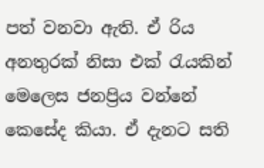පත් වනවා ඇති. ඒ රිය අනතුරක් නිසා එක් රැයකින් මෙලෙස ජනප්‍රිය වන්නේ කෙසේද කියා. ඒ දැනට සති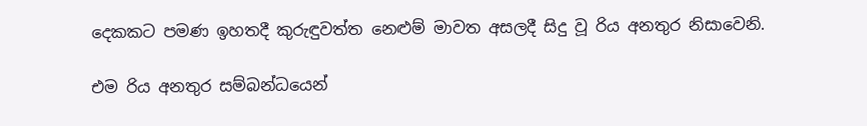දෙකකට පමණ ඉහතදී කුරුඳුවත්ත නෙළුම් මාවත අසලදී සිදු වූ රිය අනතුර නිසාවෙනි.

එම රිය අනතුර සම්බන්ධයෙන්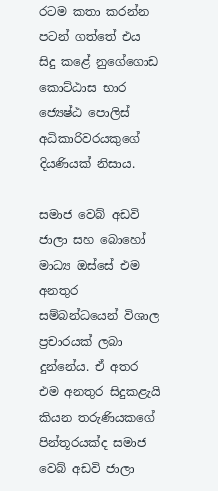රටම කතා කරන්න පටන් ගත්තේ එය සිදු කළේ නුගේගොඩ කොට්ඨාස භාර ජ්‍යෙෂ්ඨ පොලිස් අධිකාරිවරයකුගේ දියණියක් නිසාය.

සමාජ වෙබ් අඩවි ජාලා සහ බොහෝ මාධ්‍ය ඔස්සේ එම අනතුර සම්බන්ධයෙන් විශාල ප්‍රචාරයක් ලබා දුන්නේය. ඒ අතර එම අනතුර සිදුකළැයි කියන තරුණියකගේ පින්තූරයක්ද සමාජ වෙබ් අඩවි ජාලා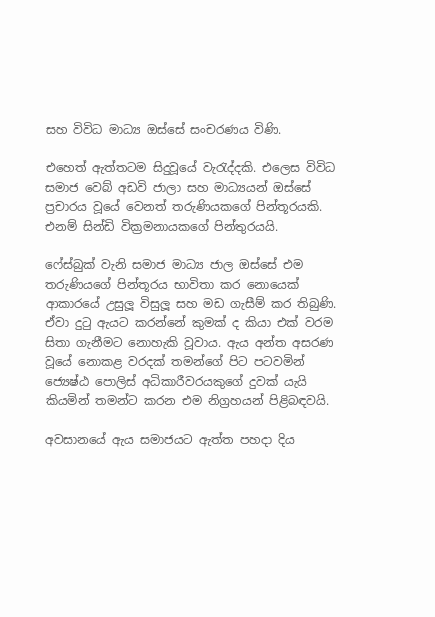සහ විවිධ මාධ්‍ය ඔස්සේ සංචරණය විණි.

එහෙත් ඇත්තටම සිදුවූයේ වැරැද්දකි. එලෙස විවිධ සමාජ වෙබ් අඩවි ජාලා සහ මාධ්‍යයන් ඔස්සේ ප්‍රචාරය වූයේ වෙනත් තරුණියකගේ පින්තූරයකි. එනම් සින්ඩි වික්‍රමනායකගේ පින්තුරයයි.

ෆේස්බුක් වැනි සමාජ මාධ්‍ය ජාල ඔස්සේ එම තරුණියගේ පින්තූරය භාවිතා කර නොයෙක් ආකාරයේ උසුලූ විසුලූ සහ මඩ ගැසීම් කර තිබුණි. ඒවා දුටු ඇයට කරන්නේ කුමක් ද කියා එක් වරම සිතා ගැනීමට නොහැකි වූවාය. ඇය අන්ත අසරණ වූයේ නොකළ වරදක් තමන්ගේ පිට පටවමින් ජ්‍යෙෂ්ඨ පොලිස් අධිකාරීවරයකුගේ දුවක් යැයි කියමින් තමන්ට කරන එම නිග්‍රහයන් පිළිබඳවයි.

අවසානයේ ඇය සමාජයට ඇත්ත පහදා දිය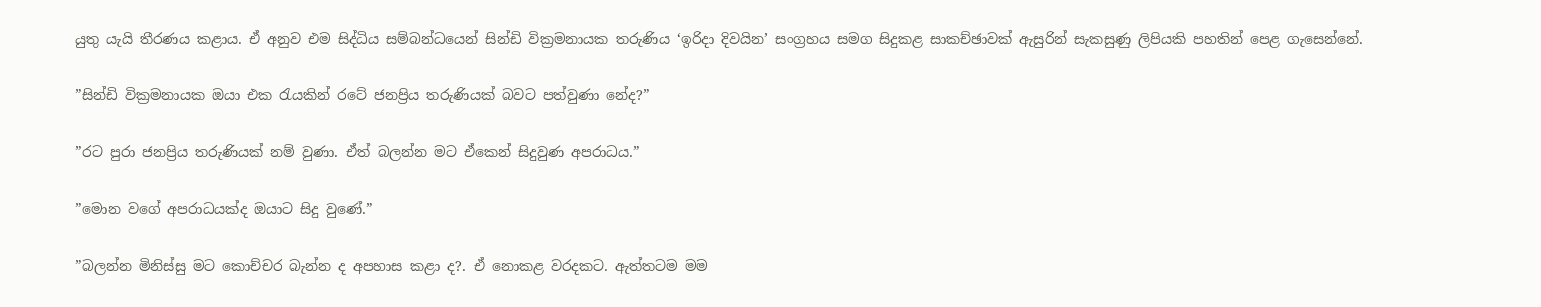යුතු යැයි තීරණය කළාය. ඒ අනුව එම සිද්ධිය සම්බන්ධයෙන් සින්ඩි වික්‍රමනායක තරුණිය ‘ඉරිදා දිවයින’ සංග්‍රහය සමග සිදුකළ සාකච්ඡාවක් ඇසුරින් සැකසුණු ලිපියකි පහතින් පෙළ ගැසෙන්නේ.

”සින්ඩි වික්‍රමනායක ඔයා එක රැයකින් රටේ ජනප්‍රිය තරුණියක් බවට පත්වුණා නේද?”

”රට පුරා ජනප්‍රිය තරුණියක් නම් වුණා. ඒත් බලන්න මට ඒකෙන් සිදුවුණ අපරාධය.”

”මොන වගේ අපරාධයක්ද ඔයාට සිදු වුණේ.”

”බලන්න මිනිස්සු මට කොච්චර බැන්න ද අපහාස කළා ද?. ඒ නොකළ වරදකට. ඇත්තටම මම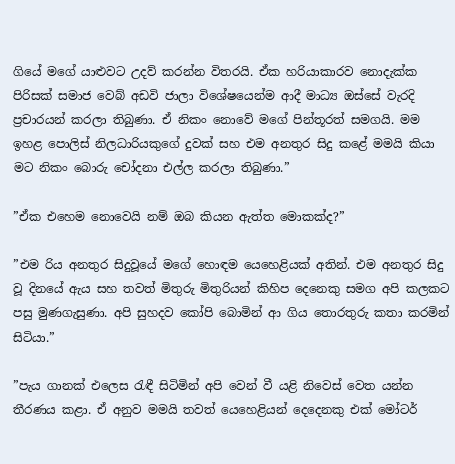ගියේ මගේ යාළුවට උදව් කරන්න විතරයි. ඒක හරියාකාරව නොදැක්ක පිරිසක් සමාජ වෙබ් අඩවි ජාලා විශේෂයෙන්ම ආදී මාධ්‍ය ඔස්සේ වැරදි ප්‍රචාරයන් කරලා තිබුණා. ඒ නිකං නොවේ මගේ පින්තූරත් සමගයි. මම ඉහළ පොලිස් නිලධාරියකුගේ දුවක් සහ එම අනතුර සිදු කළේ මමයි කියා මට නිකං බොරු චෝදනා එල්ල කරලා තිබුණා.”

”ඒක එහෙම නොවෙයි නම් ඔබ කියන ඇත්ත මොකක්ද?”

”එම රිය අනතුර සිදුවූයේ මගේ හොඳම යෙහෙළියක් අතින්. එම අනතුර සිදු වූ දිනයේ ඇය සහ තවත් මිතුරු මිතුරියන් කිහිප දෙනෙකු සමග අපි කලකට පසු මුණගැසුණා. අපි සුහදව කෝපි බොමින් ආ ගිය තොරතුරු කතා කරමින් සිටියා.”

”පැය ගානක් එලෙස රැඳී සිටිමින් අපි වෙන් වී යළි නිවෙස් වෙත යන්න තීරණය කළා. ඒ අනුව මමයි තවත් යෙහෙළියන් දෙදෙනකු එක් මෝටර්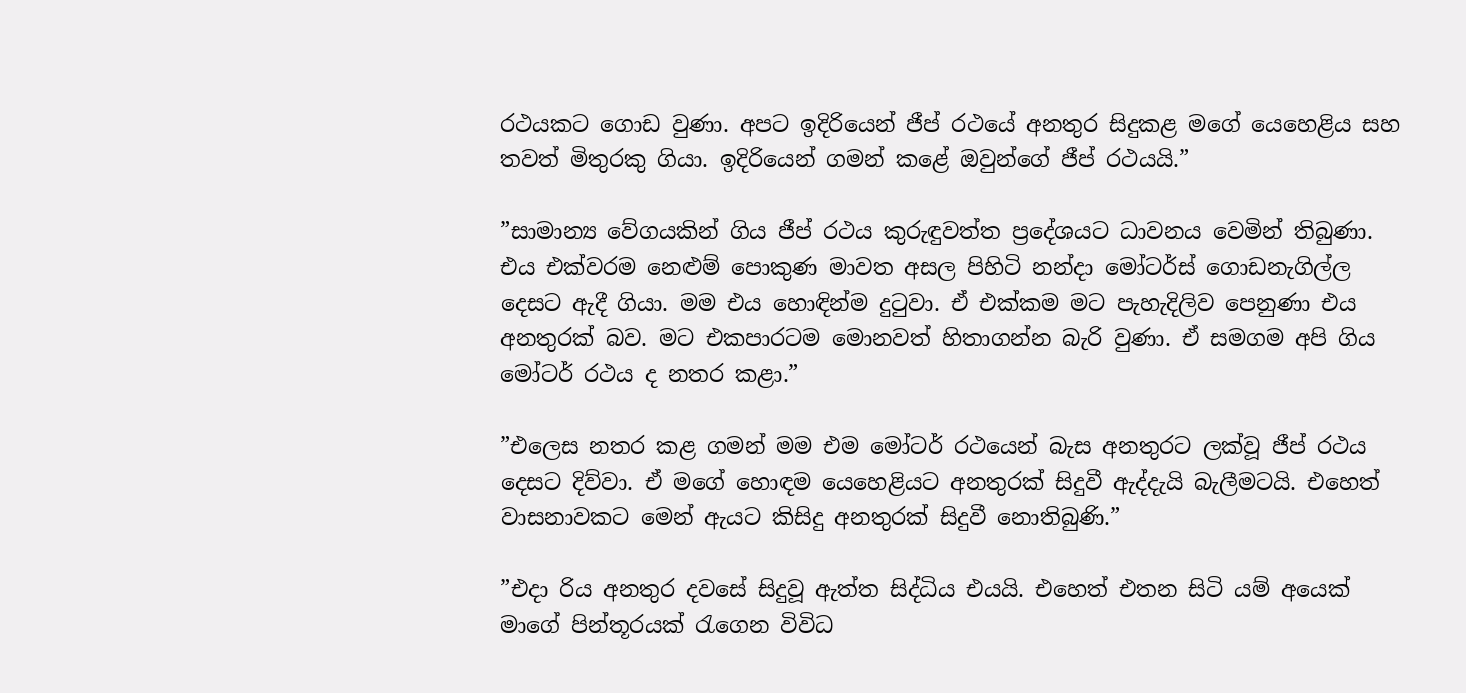රථයකට ගොඩ වුණා. අපට ඉදිරියෙන් ජීප් රථයේ අනතුර සිදුකළ මගේ යෙහෙළිය සහ තවත් මිතුරකු ගියා. ඉදිරියෙන් ගමන් කළේ ඔවුන්ගේ ජීප් රථයයි.”

”සාමාන්‍ය වේගයකින් ගිය ජීප් රථය කුරුඳුවත්ත ප්‍රදේශයට ධාවනය වෙමින් තිබුණා. එය එක්වරම නෙළුම් පොකුණ මාවත අසල පිහිටි නන්දා මෝටර්ස් ගොඩනැගිල්ල දෙසට ඇදී ගියා. මම එය හොඳින්ම දුටුවා. ඒ එක්කම මට පැහැදිලිව පෙනුණා එය අනතුරක් බව. මට එකපාරටම මොනවත් හිතාගන්න බැරි වුණා. ඒ සමගම අපි ගිය මෝටර් රථය ද නතර කළා.”

”එලෙස නතර කළ ගමන් මම එම මෝටර් රථයෙන් බැස අනතුරට ලක්වූ ජීප් රථය දෙසට දිව්වා. ඒ මගේ හොඳම යෙහෙළියට අනතුරක් සිදුවී ඇද්දැයි බැලීමටයි. එහෙත් වාසනාවකට මෙන් ඇයට කිසිදු අනතුරක් සිදුවී නොතිබුණි.”

”එදා රිය අනතුර දවසේ සිදුවූ ඇත්ත සිද්ධිය එයයි. එහෙත් එතන සිටි යම් අයෙක් මාගේ පින්තූරයක් රැගෙන විවිධ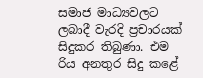සමාජ මාධ්‍යවලට ලබාදී වැරදි ප්‍රචාරයක් සිදුකර තිබුණා. එම රිය අනතුර සිදු කළේ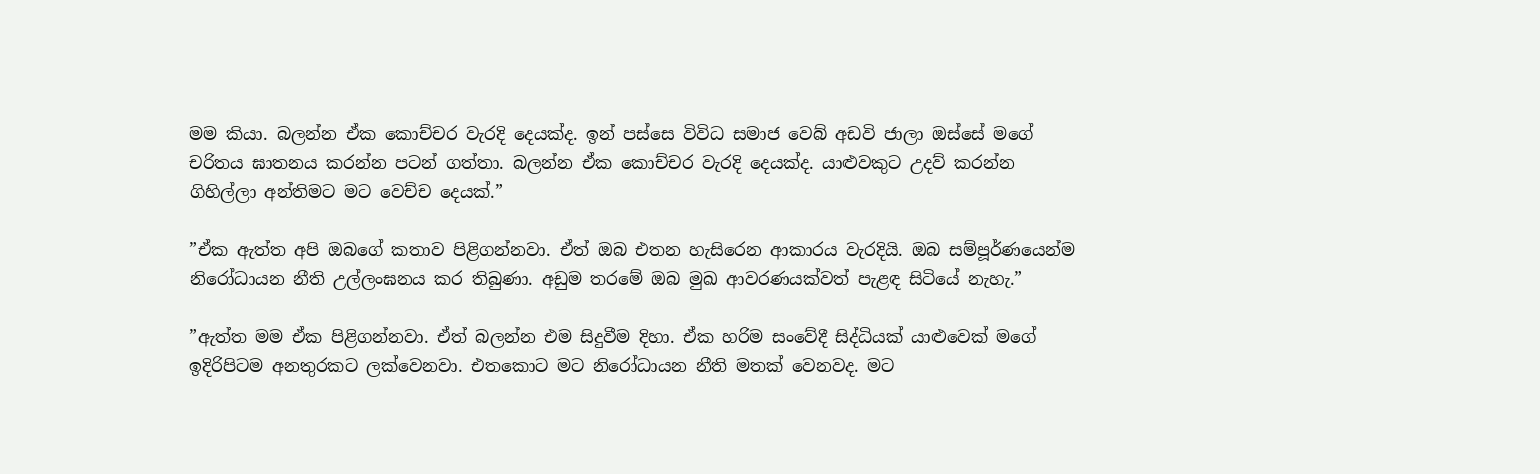මම කියා. බලන්න ඒක කොච්චර වැරදි දෙයක්ද. ඉන් පස්සෙ විවිධ සමාජ වෙබ් අඩවි ජාලා ඔස්සේ මගේ චරිතය ඝාතනය කරන්න පටන් ගත්තා. බලන්න ඒක කොච්චර වැරදි දෙයක්ද. යාළුවකුට උදව් කරන්න ගිහිල්ලා අන්තිමට මට වෙච්ච දෙයක්.”

”ඒක ඇත්ත අපි ඔබගේ කතාව පිළිගන්නවා. ඒත් ඔබ එතන හැසිරෙන ආකාරය වැරදියි. ඔබ සම්පූර්ණයෙන්ම නිරෝධායන නීති උල්ලංඝනය කර තිබුණා. අඩුම තරමේ ඔබ මුඛ ආවරණයක්වත් පැළඳ සිටියේ නැහැ.”

”ඇත්ත මම ඒක පිළිගන්නවා. ඒත් බලන්න එම සිදුවීම දිහා. ඒක හරිම සංවේදී සිද්ධියක් යාළුවෙක් මගේ ඉදිරිපිටම අනතුරකට ලක්වෙනවා. එතකොට මට නිරෝධායන නීති මතක් වෙනවද. මට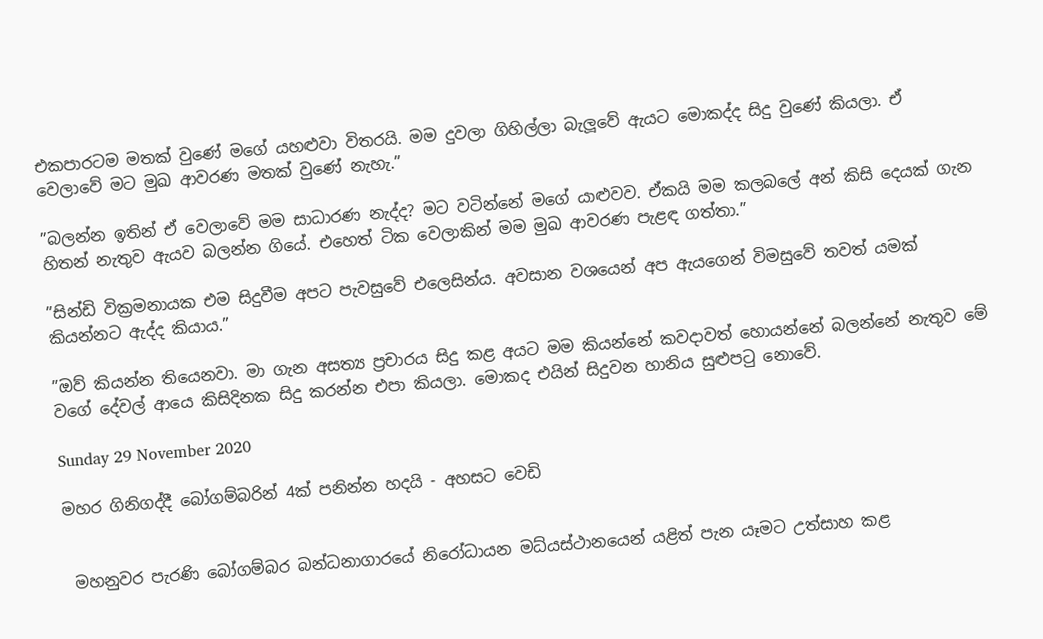එකපාරටම මතක් වුණේ මගේ යහළුවා විතරයි. මම දුවලා ගිහිල්ලා බැලූවේ ඇයට මොකද්ද සිදු වුණේ කියලා. ඒ වෙලාවේ මට මුඛ ආවරණ මතක් වුණේ නැහැ.”

”බලන්න ඉතින් ඒ වෙලාවේ මම සාධාරණ නැද්ද? මට වටින්නේ මගේ යාළුවව. ඒකයි මම කලබලේ අන් කිසි දෙයක් ගැන හිතන් නැතුව ඇයව බලන්න ගියේ. එහෙත් ටික වෙලාකින් මම මුඛ ආවරණ පැළඳ ගත්තා.”

”සින්ඩි වික්‍රමනායක එම සිදුවීම අපට පැවසුවේ එලෙසින්ය. අවසාන වශයෙන් අප ඇයගෙන් විමසුවේ තවත් යමක් කියන්නට ඇද්ද කියාය.”

”ඔව් කියන්න තියෙනවා. මා ගැන අසත්‍ය ප්‍රචාරය සිදු කළ අයට මම කියන්නේ කවදාවත් හොයන්නේ බලන්නේ නැතුව මේ වගේ දේවල් ආයෙ කිසිදිනක සිදු කරන්න එපා කියලා. මොකද එයින් සිදුවන හානිය සුළුපටු නොවේ.

Sunday 29 November 2020

මහර ගිනිගද්දී බෝගම්බරින් 4ක් පනින්න හදයි - අහසට වෙඩි


 මහනුවර පැරණි බෝගම්බර බන්ධනාගාරයේ නිරෝධායන මධ්යස්ථානයෙන් යළිත් පැන යෑමට උත්සාහ කළ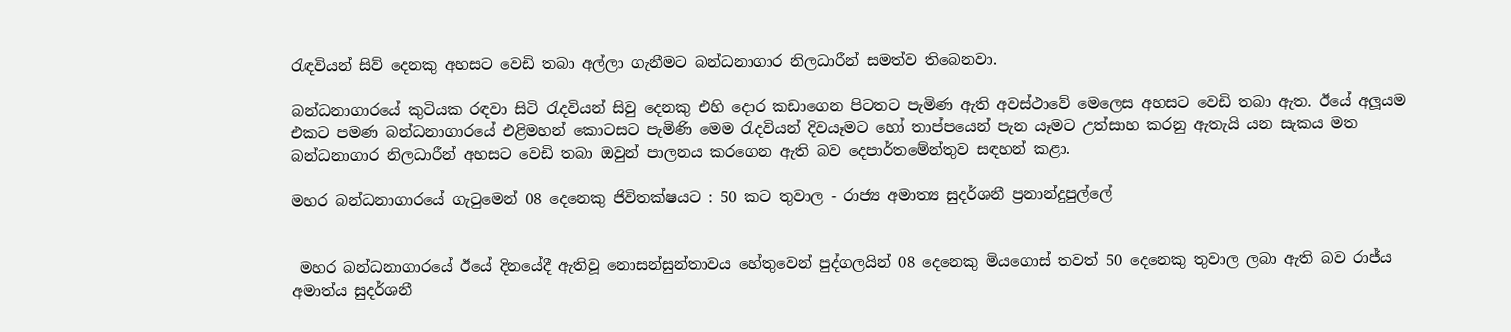රැඳවියන් සිව් දෙනකු අහසට වෙඩි තබා අල්ලා ගැනීමට බන්ධනාගාර නිලධාරීන් සමත්ව තිබෙනවා.

බන්ධනාගාරයේ කුටියක රඳවා සිටි රැදවියන් සිවු දෙනකු එහි දොර කඩාගෙන පිටතට පැමිණ ඇති අවස්ථාවේ මෙලෙස අහසට වෙඩි තබා ඇත. ඊයේ අලූයම එකට පමණ බන්ධනාගාරයේ එළිමහන් කොටසට පැමිණි මෙම රැදවියන් දිවයෑමට හෝ තාප්පයෙන් පැන යෑමට උත්සාහ කරනු ඇතැයි යන සැකය මත බන්ධනාගාර නිලධාරීන් අහසට වෙඩි තබා ඔවුන් පාලනය කරගෙන ඇති බව දෙපාර්තමේන්තුව සඳහන් කළා.

මහර බන්ධනාගාරයේ ගැටුමෙන් 08 දෙනෙකු ජිවිතක්ෂයට : 50 කට තුවාල - රාජ්‍ය අමාත්‍ය සුදර්ශනී ප්‍රනාන්දුපුල්ලේ


 මහර බන්ධනාගාරයේ ඊයේ දිනයේදී ඇතිවූ නොසන්සුන්තාවය හේතුවෙන් පුද්ගලයින් 08 දෙනෙකු මියගොස් තවත් 50 දෙනෙකු තුවාල ලබා ඇති බව රාජ්ය අමාත්ය සුදර්ශනී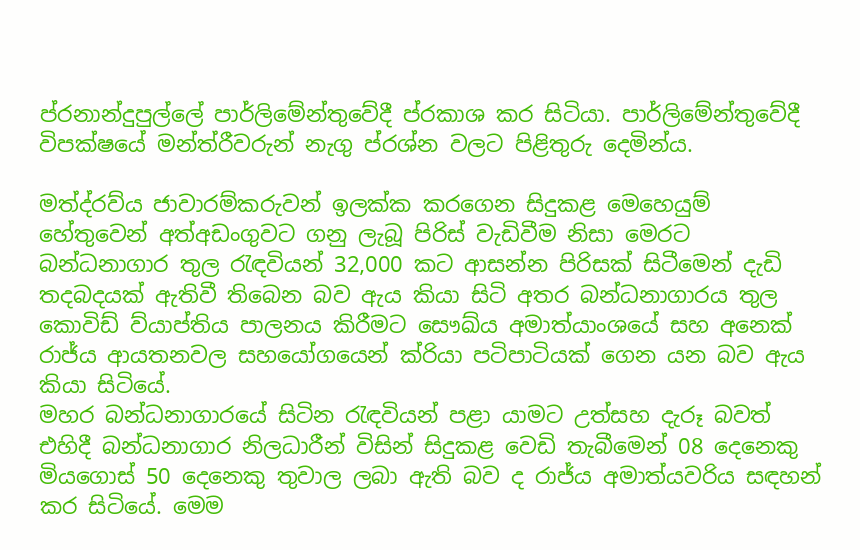ප්රනාන්දුපුල්ලේ පාර්ලිමේන්තුවේදී ප්රකාශ කර සිටියා. පාර්ලිමේන්තුවේදී විපක්ෂයේ මන්ත්රීවරුන් නැගු ප්රශ්න වලට පිළිතුරු දෙමින්ය.

මත්ද්රව්ය ජාවාරම්කරුවන් ඉලක්ක කරගෙන සිදුකළ මෙහෙයුම් හේතුවෙන් අත්අඩංගුවට ගනු ලැබූ පිරිස් වැඩිවීම නිසා මෙරට බන්ධනාගාර තුල රැඳවියන් 32,000 කට ආසන්න පිරිසක් සිටීමෙන් දැඩි තදබදයක් ඇතිවී තිබෙන බව ඇය කියා සිටි අතර බන්ධනාගාරය තුල කොවිඩ් ව්යාප්තිය පාලනය කිරීමට සෞඛ්ය අමාත්යාංශයේ සහ අනෙක් රාජ්ය ආයතනවල සහයෝගයෙන් ක්රියා පටිපාටියක් ගෙන යන බව ඇය කියා සිටියේ.
මහර බන්ධනාගාරයේ සිටින රැඳවියන් පළා යාමට උත්සහ දැරූ බවත් එහිදී බන්ධනාගාර නිලධාරීන් විසින් සිදුකළ වෙඩි තැබීමෙන් 08 දෙනෙකු මියගොස් 50 දෙනෙකු තුවාල ලබා ඇති බව ද රාජ්ය අමාත්යවරිය සඳහන් කර සිටියේ. මෙම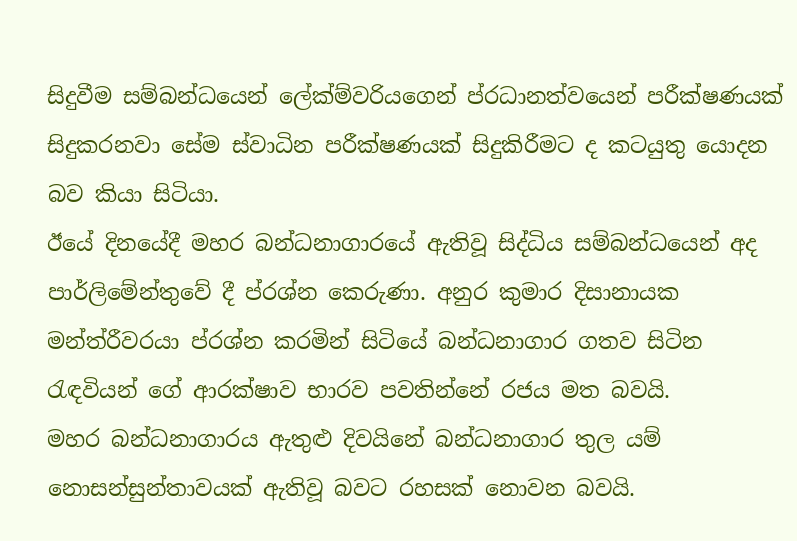සිදුවීම සම්බන්ධයෙන් ලේක්ම්වරියගෙන් ප්රධානත්වයෙන් පරීක්ෂණයක් සිදුකරනවා සේම ස්වාධින පරීක්ෂණයක් සිදුකිරීමට ද කටයුතු යොදන බව කියා සිටියා.
ඊයේ දිනයේදී මහර බන්ධනාගාරයේ ඇතිවූ සිද්ධිය සම්බන්ධයෙන් අද පාර්ලිමේන්තුවේ දී ප්රශ්න කෙරුණා. අනුර කුමාර දිසානායක මන්ත්රීවරයා ප්රශ්න කරමින් සිටියේ බන්ධනාගාර ගතව සිටින රැඳවියන් ගේ ආරක්ෂාව භාරව පවතින්නේ රජය මත බවයි.
මහර බන්ධනාගාරය ඇතුළු දිවයිනේ බන්ධනාගාර තුල යම් නොසන්සුන්තාවයක් ඇතිවූ බවට රහසක් නොවන බවයි.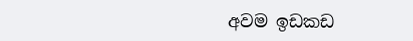අවම ඉඩකඩ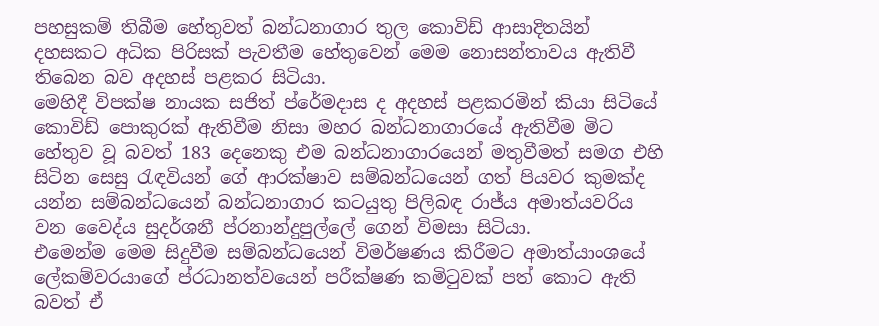පහසුකම් තිබීම හේතුවත් බන්ධනාගාර තුල කොවිඩ් ආසාදිතයින් දහසකට අධික පිරිසක් පැවතීම හේතුවෙන් මෙම නොසන්තාවය ඇතිවී තිබෙන බව අදහස් පළකර සිටියා.
මෙහිදී විපක්ෂ නායක සජිත් ප්රේමදාස ද අදහස් පළකරමින් කියා සිටියේ කොවිඩ් පොකුරක් ඇතිවීම නිසා මහර බන්ධනාගාරයේ ඇතිවීම මිට හේතුව වූ බවත් 183 දෙනෙකු එම බන්ධනාගාරයෙන් මතුවීමත් සමග එහි සිටින සෙසු රැඳවියන් ගේ ආරක්ෂාව සම්බන්ධයෙන් ගත් පියවර කුමක්ද යන්න සම්බන්ධයෙන් බන්ධනාගාර කටයුතු පිලිබඳ රාජ්ය අමාත්යවරිය වන වෛද්ය සුදර්ශනී ප්රනාන්දුපුල්ලේ ගෙන් විමසා සිටියා.
එමෙන්ම මෙම සිදුවීම සම්බන්ධයෙන් විමර්ෂණය කිරීමට අමාත්යාංශයේ ලේකම්වරයාගේ ප්රධානත්වයෙන් පරීක්ෂණ කමිටුවක් පත් කොට ඇති බවත් ඒ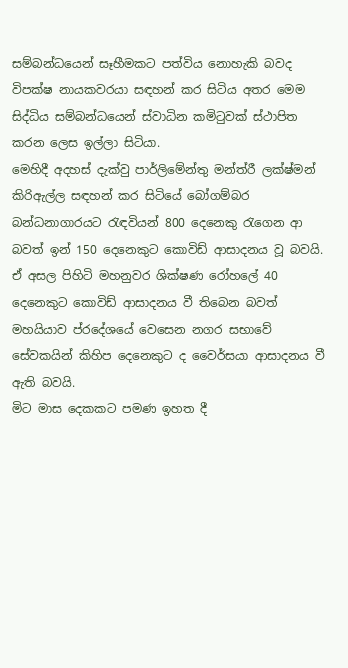සම්බන්ධයෙන් සෑහීමකට පත්විය නොහැකි බවද විපක්ෂ නායකවරයා සඳහන් කර සිටිය අතර මෙම සිද්ධිය සම්බන්ධයෙන් ස්වාධින කමිටුවක් ස්ථාපිත කරන ලෙස ඉල්ලා සිටියා.
මෙහිදී අදහස් දැක්වු පාර්ලිමේන්තු මන්ත්රී ලක්ෂ්මන් කිරිඇල්ල සඳහන් කර සිටියේ බෝගම්බර බන්ධනාගාරයට රැඳවියන් 800 දෙනෙකු රැගෙන ආ බවත් ඉන් 150 දෙනෙකුට කොවිඩ් ආසාදනය වූ බවයි. ඒ අසල පිහිටි මහනුවර ශික්ෂණ රෝහලේ 40 දෙනෙකුට කොවිඩ් ආසාදනය වී තිබෙන බවත් මහයියාව ප්රදේශයේ වෙසෙන නගර සභාවේ සේවකයින් කිහිප දෙනෙකුට ද වෛර්සයා ආසාදනය වී ඇති බවයි.
මිට මාස දෙකකට පමණ ඉහත දී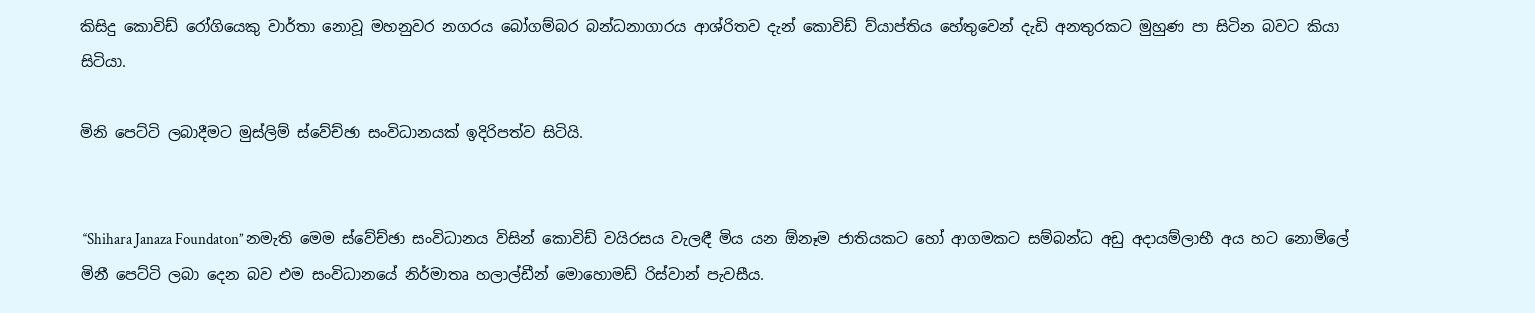කිසිදු කොවිඩ් රෝගියෙකු වාර්තා නොවූ මහනුවර නගරය බෝගම්බර බන්ධනාගාරය ආශ්රිතව දැන් කොවිඩ් ව්යාප්තිය හේතුවෙන් දැඩි අනතුරකට මුහුණ පා සිටින බවට කියා සිටියා.

මිනි පෙට්ටි ලබාදීමට මුස්ලිම් ස්වේච්ඡා සංවිධානයක් ඉදිරිපත්ව සිටියි.


 ‘‘Shihara Janaza Foundaton’’ නමැති මෙම ස්වේච්ඡා සංවිධානය විසින් කොවිඩ් වයිරසය වැලඳී මිය යන ඕනෑම ජාතියකට හෝ ආගමකට සම්බන්ධ අඩු අදායම්ලාභී අය හට නොමිලේ මිනී පෙට්ටි ලබා දෙන බව එම සංවිධානයේ නිර්මාතෘ හලාල්ඩීන් මොහොමඩ් රිස්වාන් පැවසීය.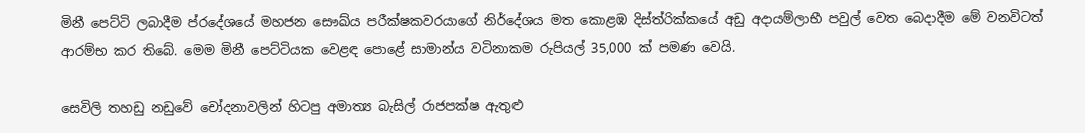මිනී පෙට්ටි ලබාදීම ප්රදේශයේ මහජන සෞඛ්ය පරීක්ෂකවරයාගේ නිර්දේශය මත කොළඹ දිස්ත්රික්කයේ අඩු අදායම්ලාභී පවුල් වෙත බෙදාදීම මේ වනවිටත් ආරම්භ කර තිබේ. මෙම මිනී පෙට්ටියක වෙළඳ පොළේ සාමාන්ය වටිනාකම රුපියල් 35,000 ක් පමණ වෙයි.

සෙවිලි තහඩු නඩුවේ චෝදනාවලින් හිටපු අමාත්‍ය බැසිල් රාජපක්ෂ ඇතුළු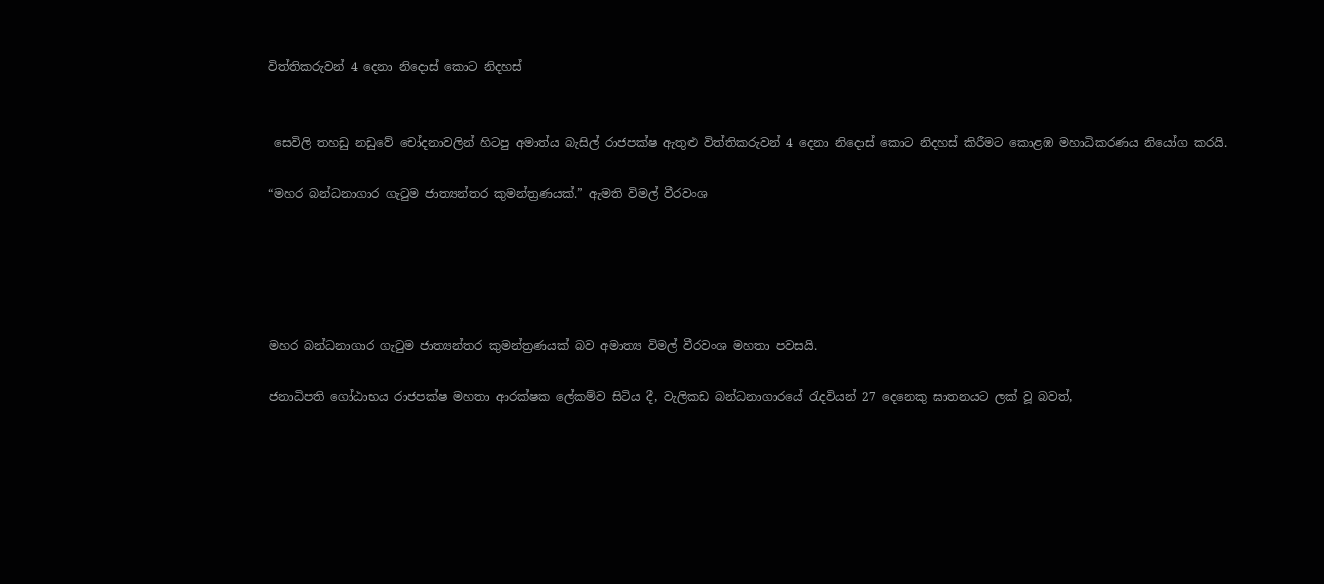විත්තිකරුවන් 4 දෙනා නිදොස් කොට නිදහස්


 සෙවිලි තහඩු නඩුවේ චෝදනාවලින් හිටපු අමාත්ය බැසිල් රාජපක්ෂ ඇතුළු විත්තිකරුවන් 4 දෙනා නිදොස් කොට නිදහස් කිරීමට කොළඹ මහාධිකරණය නියෝග කරයි.

“මහර බන්ධනාගාර ගැටුම ජාත්‍යන්තර කුමන්ත්‍රණයක්.” ඇමති විමල් වීරවංශ





මහර බන්ධනාගාර ගැටුම ජාත්‍යන්තර කුමන්ත්‍රණයක් බව අමාත්‍ය විමල් වීරවංශ මහතා පවසයි.

ජනාධිපති ගෝඨාභය රාජපක්ෂ මහතා ආරක්ෂක ලේකම්ව සිටිය දී, වැලිකඩ බන්ධනාගාරයේ රැදවියන් 27 දෙනෙකු ඝාතනයට ලක් වූ බවත්,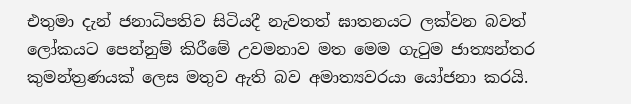එතුමා දැන් ජනාධිපතිව සිටියදී නැවතත් ඝාතනයට ලක්වන බවත් ලෝකයට පෙන්නුම් කිරීමේ උවමනාව මත මෙම ගැටුම ජාත්‍යන්තර කුමන්ත්‍රණයක් ලෙස මතුව ඇති බව අමාත්‍යවරයා යෝජනා කරයි.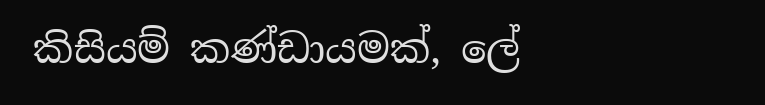කිසියම් කණ්ඩායමක්, ලේ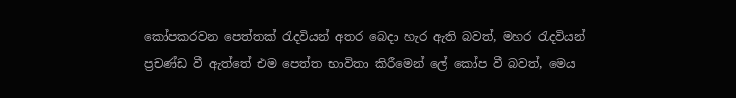කෝපකරවන පෙත්තක් රැදවියන් අතර බෙදා හැර ඇති බවත්, මහර රැදවියන් ප්‍රචණ්ඩ වී ඇත්තේ එම පෙත්ත භාවිතා කිරීමෙන් ලේ කෝප වී බවත්, මෙය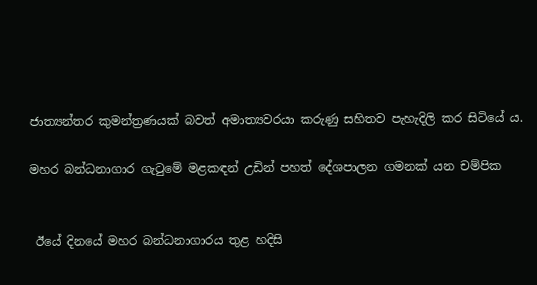ජාත්‍යන්තර කුමන්ත්‍රණයක් බවත් අමාත්‍යවරයා කරුණු සහිතව පැහැදිලි කර සිටියේ ය.

මහර බන්ධනාගාර ගැටුමේ මළකඳන් උඩින් පහත් දේශපාලන ගමනක් යන චම්පික


 ඊයේ දිනයේ මහර බන්ධනාගාරය තුළ හදිසි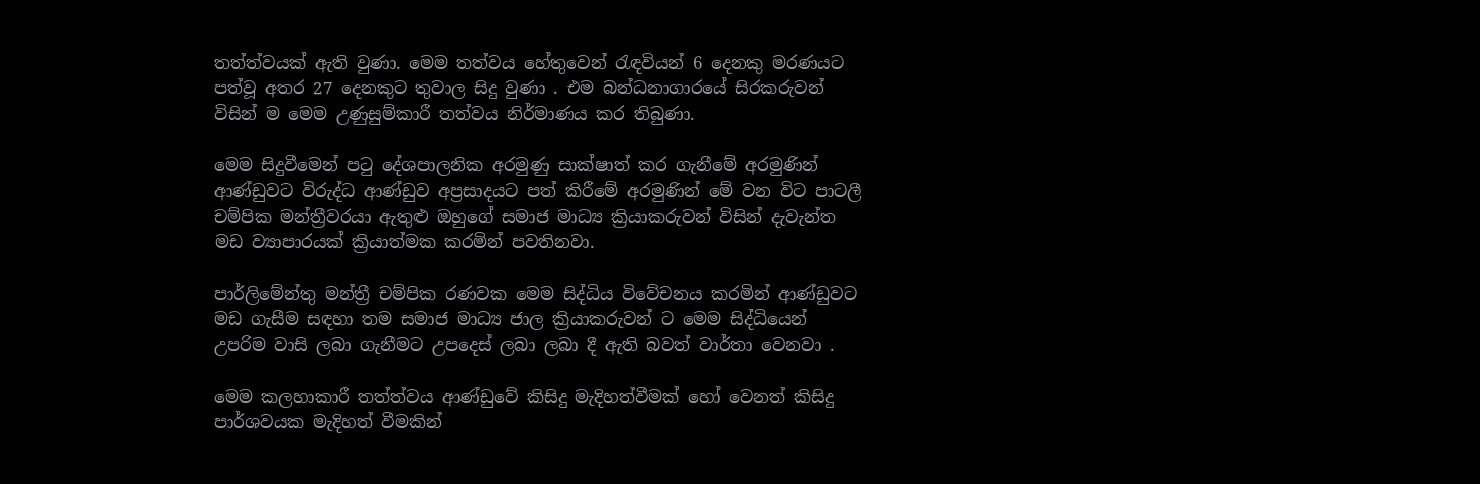තත්ත්වයක් ඇති වුණා. මෙම තත්වය හේතුවෙන් රැඳවියන් 6 දෙනකු මරණයට පත්වූ අතර 27 දෙනකුට තුවාල සිදු වුණා . එම බන්ධනාගාරයේ සිරකරුවන් විසින් ම මෙම උණුසුම්කාරී තත්වය නිර්මාණය කර තිබුණා.

මෙම සිදුවීමෙන් පටු දේශපාලනික අරමුණු සාක්ෂාත් කර ගැනීමේ අරමුණින් ආණ්ඩුවට විරුද්ධ ආණ්ඩුව අප්‍රසාදයට පත් කිරීමේ අරමුණින් මේ වන විට පාටලී චම්පික මන්ත්‍රීවරයා ඇතුළු ඔහුගේ සමාජ මාධ්‍ය ක්‍රියාකරුවන් විසින් දැවැන්ත මඩ ව්‍යාපාරයක් ක්‍රියාත්මක කරමින් පවතිනවා.

පාර්ලිමේන්තු මන්ත්‍රී චම්පික රණවක මෙම සිද්ධිය විවේචනය කරමින් ආණ්ඩුවට මඩ ගැසීම සඳහා තම සමාජ මාධ්‍ය ජාල ක්‍රියාකරුවන් ට මෙම සිද්ධියෙන් උපරිම වාසි ලබා ගැනීමට උපදෙස් ලබා ලබා දී ඇති බවත් වාර්තා වෙනවා .

මෙම කලහාකාරී තත්ත්වය ආණ්ඩුවේ කිසිදු මැදිහත්වීමක් හෝ වෙනත් කිසිදු පාර්ශවයක මැදිහත් වීමකින්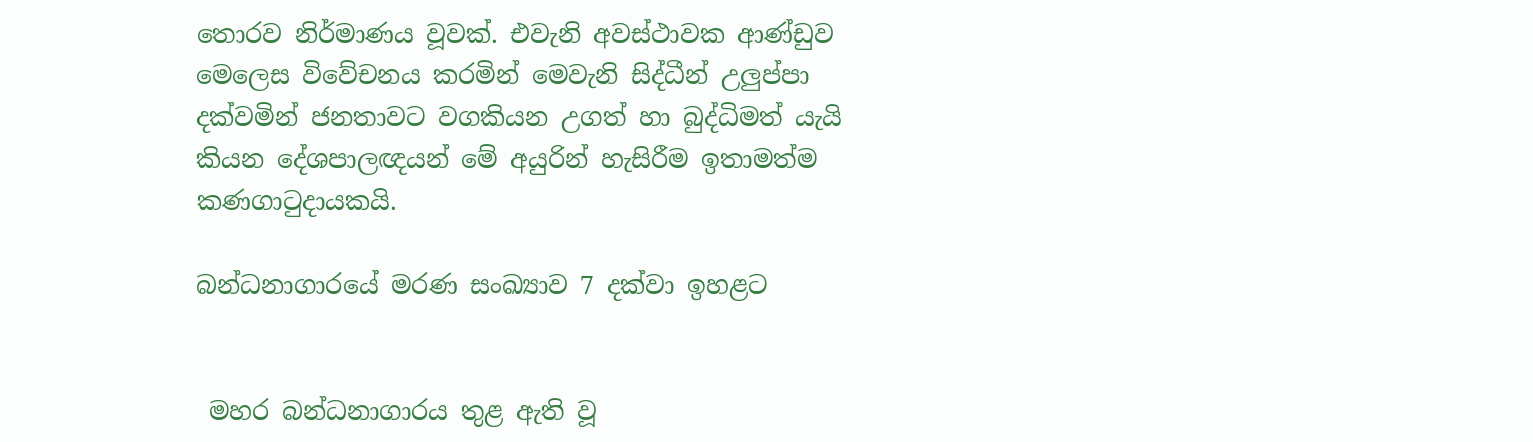තොරව නිර්මාණය වූවක්. එවැනි අවස්ථාවක ආණ්ඩුව මෙලෙස විවේචනය කරමින් මෙවැනි සිද්ධීන් උලුප්පා දක්වමින් ජනතාවට වගකියන උගත් හා බුද්ධිමත් යැයි කියන දේශපාලඥයන් මේ අයුරින් හැසිරීම ඉතාමත්ම කණගාටුදායකයි.

බන්ධනාගාරයේ මරණ සංඛ්‍යාව 7 දක්වා ඉහළට


 මහර බන්ධනාගාරය තුළ ඇති වූ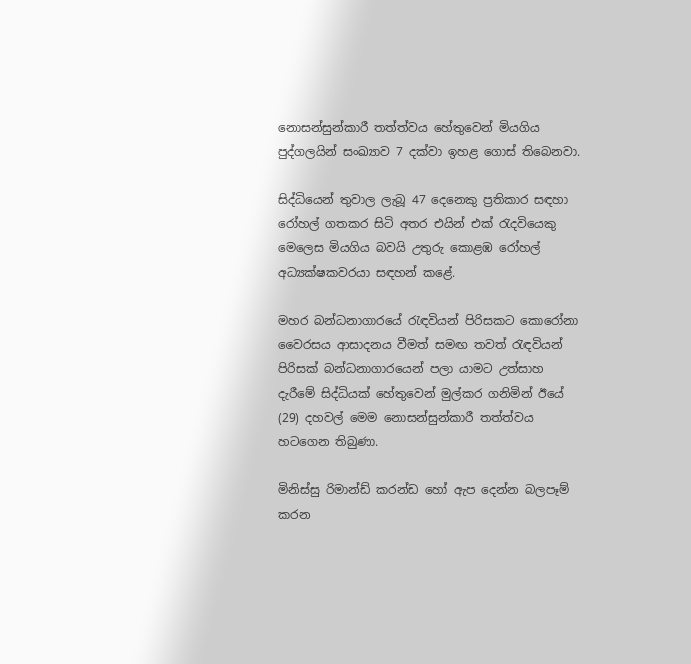නොසන්සුන්කාරී තත්ත්වය හේතුවෙන් මියගිය පුද්ගලයින් සංඛ්‍යාව 7 දක්වා ඉහළ ගොස් තිබෙනවා.

සිද්ධියෙන් තුවාල ලැබූ 47 දෙනෙකු ප්‍රතිකාර සඳහා රෝහල් ගතකර සිටි අතර එයින් එක් රැදවියෙකු මෙලෙස මියගිය බවයි උතුරු කොළඹ රෝහල් අධ්‍යක්ෂකවරයා සඳහන් කළේ.

මහර බන්ධනාගාරයේ රැඳවියන් පිරිසකට කොරෝනා වෛරසය ආසාදනය වීමත් සමඟ තවත් රැඳවියන් පිරිසක් බන්ධනාගාරයෙන් පලා යාමට උත්සාහ දැරීමේ සිද්ධියක් හේතුවෙන් මුල්කර ගනිමින් ඊයේ (29) දහවල් මෙම නොසන්සුන්කාරී තත්ත්වය හටගෙන තිබුණා.

මිනිස්සු රිමාන්ඩ් කරන්ඩ හෝ ඇප දෙන්න බලපෑම් කරන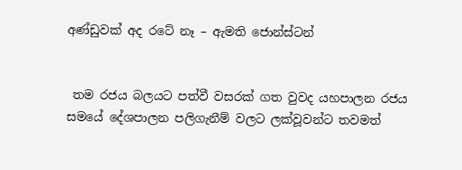අණ්ඩුවක් අද රටේ නෑ – ඇමති ජොන්ස්ටන්


 තම රජය බලයට පත්වී වසරක් ගත වුවද යහපාලන රජය සමයේ දේශපාලන පලිගැනීම් වලට ලක්වූවන්ට තවමත්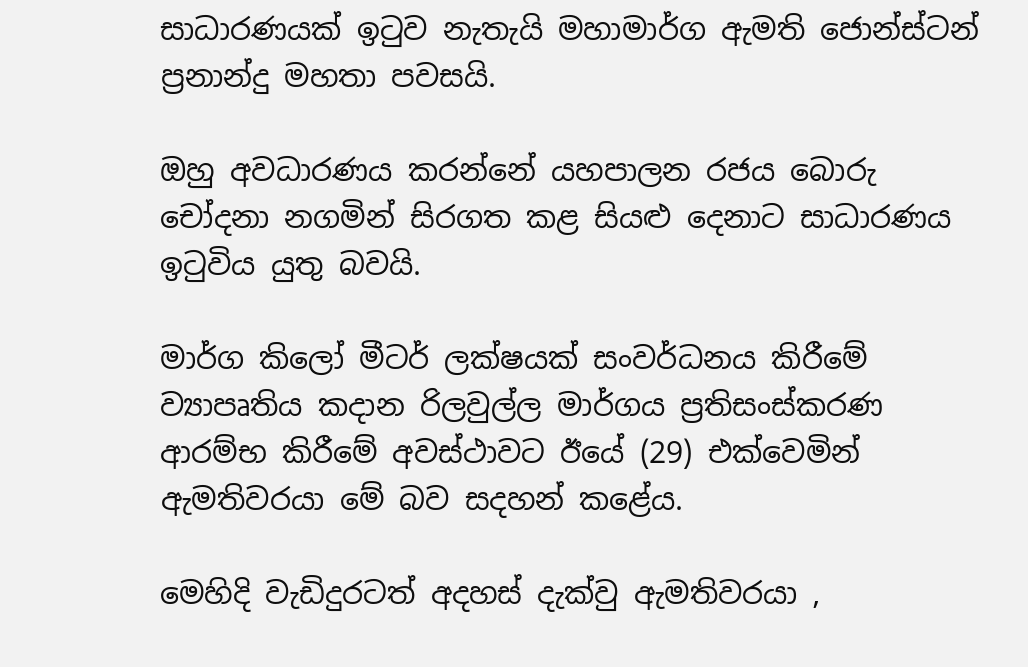සාධාරණයක් ඉටුව නැතැයි මහාමාර්ග ඇමති ජොන්ස්ටන් ප්‍රනාන්දු මහතා පවසයි.

ඔහු අවධාරණය කරන්නේ යහපාලන රජය බොරු චෝදනා නගමින් සිරගත කළ සියළු දෙනාට සාධාරණය ඉටුවිය යුතු බවයි.

මාර්ග කිලෝ මීටර් ලක්ෂයක් සංවර්ධනය කිරීමේ ව්‍යාපෘතිය කදාන රිලවුල්ල මාර්ගය ප්‍රතිසංස්කරණ ආරම්භ කිරීමේ අවස්ථාවට ඊයේ (29) එක්වෙමින් ඇමතිවරයා මේ බව සදහන් කළේය.

මෙහිදි වැඩිදුරටත් අදහස් දැක්වු ඇමතිවරයා ,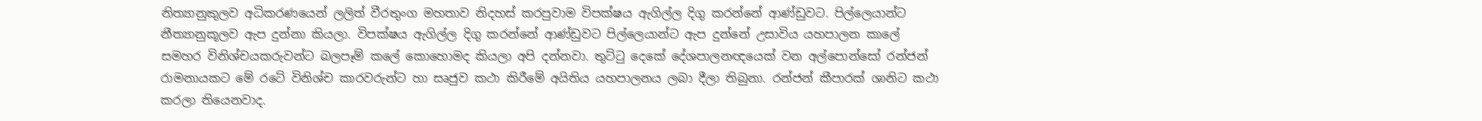නිත්‍යානුකුලව අධිකරණයෙන් ලලිත් වීරතුංග මහතාව නිදහස් කරපුවාම විපක්ෂය ඇගිල්ල දිගු කරන්නේ ආණ්ඩුවට. පිල්ලෙයාන්ට නීත්‍යානුකූලව ඇප දුන්නා කියලා. විපක්ෂය ඇගිල්ල දිගු කරන්නේ ආණ්ඩුවට පිල්ලෙයාන්ට ඇප දුන්නේ උසාවිය යහපාලන කාලේ සමහර විනිශ්චයකරුවන්ට බලපෑම් කලේ කොහොමද කියලා අපි දන්නවා. තුට්ටු දෙකේ දේශපාලනඥයෙක් වන අල්පොන්සෝ රන්ජන් රාමනායකට මේ රටේ විනිශ්ච කාරවරුන්ට හා සෘජුව කථා කිරීමේ අයිතිය යහපාලනය ලබා දීලා තිබුනා. රන්ජන් කීපාරක් ශානිට කථා කරලා තියෙනවාද.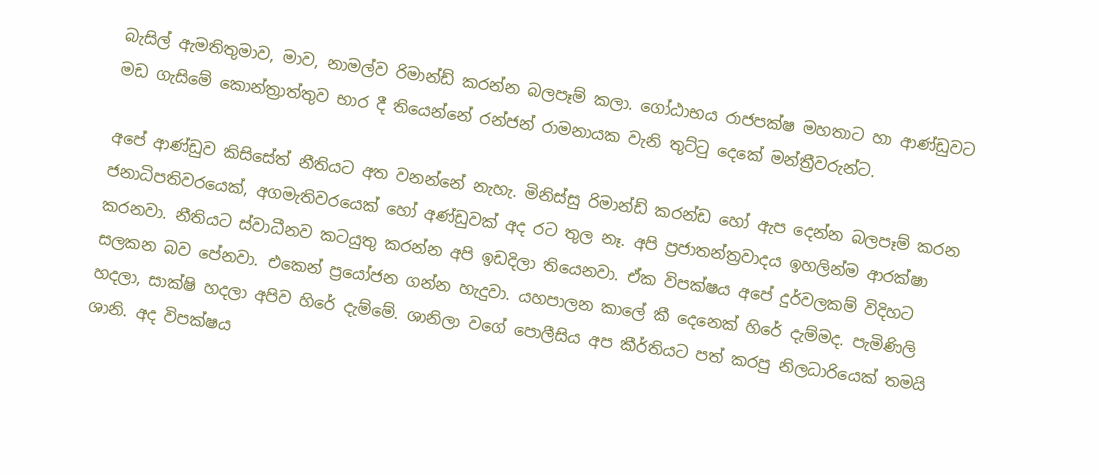බැසිල් ඇමතිතුමාව, මාව, නාමල්ව රිමාන්ඩ් කරන්න බලපෑම් කලා. ගෝඨාභය රාජපක්ෂ මහතාට හා ආණ්ඩුවට මඩ ගැසිමේ කොන්ත්‍රාත්තුව භාර දී තියෙන්නේ රන්ජන් රාමනායක වැනි තුට්ටු දෙකේ මන්ත්‍රීවරුන්ට.

අපේ ආණ්ඩුව කිසිසේත් නීතියට අත වනන්නේ නැහැ. මිනිස්සු රිමාන්ඩ් කරන්ඩ හෝ ඇප දෙන්න බලපෑම් කරන ජනාධිපතිවරයෙක්, අගමැතිවරයෙක් හෝ අණ්ඩුවක් අද රට තුල නෑ. අපි ප්‍රජාතන්ත්‍රවාදය ඉහලින්ම ආරක්ෂා කරනවා. නීතියට ස්වාධීනව කටයුතු කරන්න අපි ඉඩදිලා තියෙනවා. ඒක විපක්ෂය අපේ දුර්වලකම් විදිහට සලකන බව පේනවා. එකෙන් ප්‍රයෝජන ගන්න හැදුවා. යහපාලන කාලේ කී දෙනෙක් හිරේ දැම්මද. පැමිණිලි හදලා, සාක්ෂි හදලා අපිව හිරේ දැම්මේ. ශානිලා වගේ පොලීසිය අප කීර්තියට පත් කරපු නිලධාරියෙක් තමයි ශානි. අද විපක්ෂය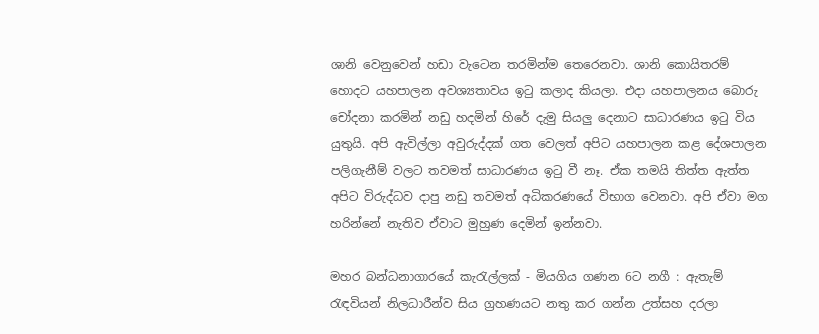ශානි වෙනුවෙන් හඩා වැටෙන තරමින්ම තෙරෙනවා. ශානි කොයිතරම් හොදට යහපාලන අවශ්‍යතාවය ඉටු කලාද කියලා. එදා යහපාලනය බොරු චෝදනා කරමින් නඩු හදමින් හිරේ දැමු සියලු දෙනාට සාධාරණය ඉටු විය යුතුයි. අපි ඇවිල්ලා අවුරුද්දක් ගත වෙලත් අපිට යහපාලන කළ දේශපාලන පලිගැනීම් වලට තවමත් සාධාරණය ඉටු වී නෑ. ඒක තමයි තිත්ත ඇත්ත අපිට විරුද්ධව දාපු නඩු තවමත් අධිකරණයේ විභාග වෙනවා. අපි ඒවා මග හරින්නේ නැතිව ඒවාට මුහුණ දෙමින් ඉන්නවා.

මහර බන්ධනාගාරයේ කැරැල්ලක් - මියගිය ගණන 6ට නගී : ඇතැම් රැඳවියන් නිලධාරීන්ව සිය ග්‍රහණයට නතු කර ගන්න උත්සහ දරලා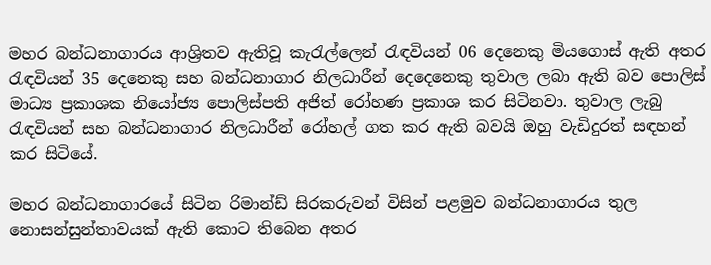මහර බන්ධනාගාරය ආශ්‍රිතව ඇතිවූ කැරැල්ලෙන් රැඳවියන් 06 දෙනෙකු මියගොස් ඇති අතර රැඳවියන් 35 දෙනෙකු සහ බන්ධනාගාර නිලධාරීන් දෙදෙනෙකු තුවාල ලබා ඇති බව පොලිස් මාධ්‍ය ප්‍රකාශක නියෝජ්‍ය පොලිස්පති අජිත් රෝහණ ප්‍රකාශ කර සිටිනවා. තුවාල ලැබු රැඳවියන් සහ බන්ධනාගාර නිලධාරීන් රෝහල් ගත කර ඇති බවයි ඔහු වැඩිදුරත් සඳහන් කර සිටියේ.

මහර බන්ධනාගාරයේ සිටින රිමාන්ඩ් සිරකරුවන් විසින් පළමුව බන්ධනාගාරය තුල නොසන්සුන්තාවයක් ඇති කොට තිබෙන අතර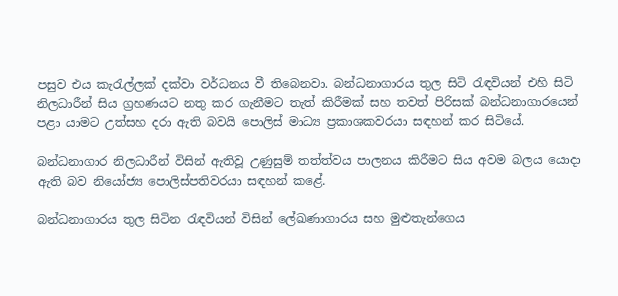පසුව එය කැරැල්ලක් දක්වා වර්ධනය වී තිබෙනවා. බන්ධනාගාරය තුල සිටි රැඳවියන් එහි සිටි නිලධාරීන් සිය ග්‍රහණයට නතු කර ගැනීමට තැත් කිරීමක් සහ තවත් පිරිසක් බන්ධනාගාරයෙන් පළා යාමට උත්සහ දරා ඇති බවයි පොලිස් මාධ්‍ය ප්‍රකාශකවරයා සඳහන් කර සිටියේ.

බන්ධනාගාර නිලධාරීන් විසින් ඇතිවූ උණුසුම් තත්ත්වය පාලනය කිරීමට සිය අවම බලය යොදා ඇති බව නියෝජ්‍ය පොලිස්පතිවරයා සඳහන් කළේ.

බන්ධනාගාරය තුල සිටින රැඳවියන් විසින් ලේඛණාගාරය සහ මුළුතැන්ගෙය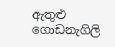ඇතුළු ගොඩනැගිලි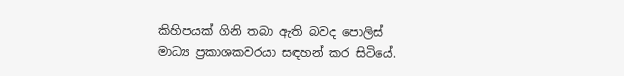කිහිපයක් ගිනි තබා ඇති බවද පොලිස් මාධ්‍ය ප්‍රකාශකවරයා සඳහන් කර සිටියේ.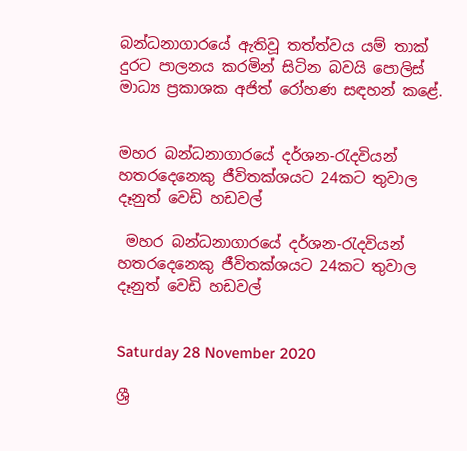බන්ධනාගාරයේ ඇතිවූ තත්ත්වය යම් තාක් දුරට පාලනය කරමින් සිටින බවයි පොලිස් මාධ්‍ය ප්‍රකාශක අජිත් රෝහණ සඳහන් කළේ.


මහර බන්ධනාගාරයේ දර්ශන-රැදවියන් හතරදෙනෙකු ජීවිතක්ශයට 24කට තුවාල දෑනුත් වෙඩි හඩවල්

 මහර බන්ධනාගාරයේ දර්ශන-රැදවියන් හතරදෙනෙකු ජීවිතක්ශයට 24කට තුවාල දෑනුත් වෙඩි හඩවල්


Saturday 28 November 2020

ශ්‍රී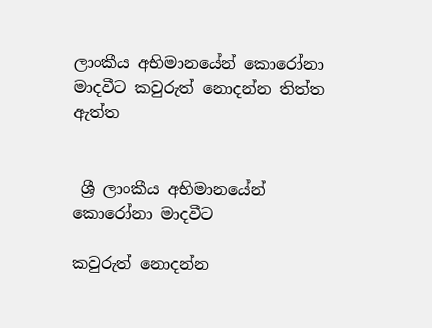ලාංකීය අභිමානයේන් කොරෝනා මාදවීට කවුරුත් නොදන්න තිත්ත ඇත්ත


 ශ්‍රී ලාංකීය අභිමානයේන් කොරෝනා මාදවීට

කවුරුත් නොදන්න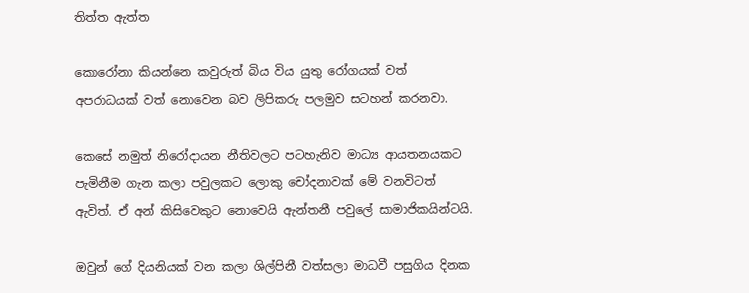තිත්ත ඇත්ත

කොරෝනා කියන්නෙ කවුරුත් බිය විය යුතු රෝගයක් වත් අපරාධයක් වත් නොවෙන බව ලිපිකරු පලමුව සටහන් කරනවා.

කෙසේ නමුත් නිරෝදායන නීතිවලට පටහැනිව මාධ්‍ය ආයතනයකට පැමිනීම ගැන කලා පවුලකට ලොකු චෝදනාවක් මේ වනවිටත් ඇවිත්. ඒ අන් කිසිවෙකුට නොවෙයි ඇන්තනී පවුලේ සාමාජිකයින්ටයි.

ඔවුන් ගේ දියනියක් වන කලා ශිල්පිනී වත්සලා මාධවී පසුගිය දිනක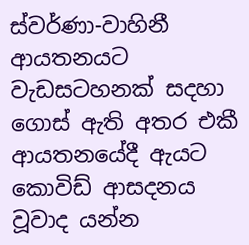ස්වර්ණා-වාහිනී ආයතනයට වැඩසටහනක් සදහා ගොස් ඇති අතර එකී ආයතනයේදී ඇයට කොවිඩ් ආසදනය වූවාද යන්න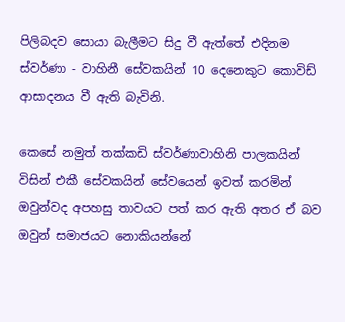පිලිබදව සොයා බැලීමට සිදු වී ඇත්තේ එදිනම ස්වර්ණා - වාහිනී සේවකයින් 10 දෙනෙකුට කොවිඩ් ආසාදනය වී ඇති බැවිනි.

කෙසේ නමුත් තක්කඩි ස්වර්ණාවාහිනි පාලකයින් විසින් එකී සේවකයින් සේවයෙන් ඉවත් කරමින් ඔවුන්වද අපහසු තාවයට පත් කර ඇති අතර ඒ බව ඔවුන් සමාජයට නොකියන්නේ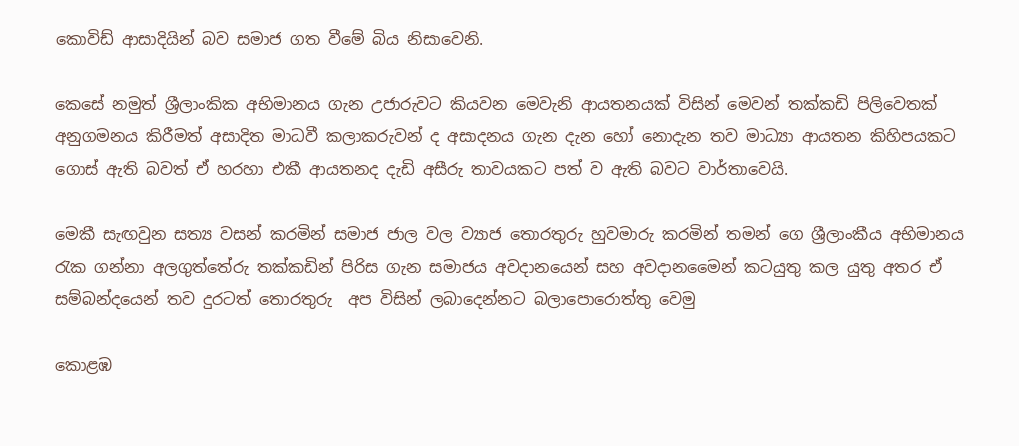කොවිඩ් ආසාදියින් බව සමාජ ගත වීමේ බිය නිසාවෙනි.

කෙසේ නමුත් ශ්‍රීලාංකික අභිමානය ගැන උජාරුවට කියවන මෙවැනි ආයතනයක් විසින් මෙවන් තක්කඩි පිලිවෙතක් අනුගමනය කිරීමත් අසාදිත මාධවී කලාකරුවන් ද අසාදනය ගැන දැන හෝ නොදැන තව මාධ්‍යා ආයතන කිහිපයකට ගොස් ඇති බවත් ඒ හරහා එකී ආයතනද දැඩි අසීරු තාවයකට පත් ව ඇති බවට වාර්තාවෙයි.

මෙකී සැඟවුන සත්‍ය වසන් කරමින් සමාජ ජාල වල ව්‍යාජ තොරතුරු හුවමාරු කරමින් තමන් ගෙ ශ්‍රීලාංකීය අභිමානය රැක ගන්නා අලගුත්තේරු තක්කඩින් පිරිස ගැන සමාජය අවදානයෙන් සහ අවදානමෛන් කටයුතු කල යුතු අතර ඒ සම්බන්දයෙන් තව දුරටත් තොරතුරු  අප විසින් ලබාදෙන්නට බලාපොරොත්තු වෙමු

කොළඹ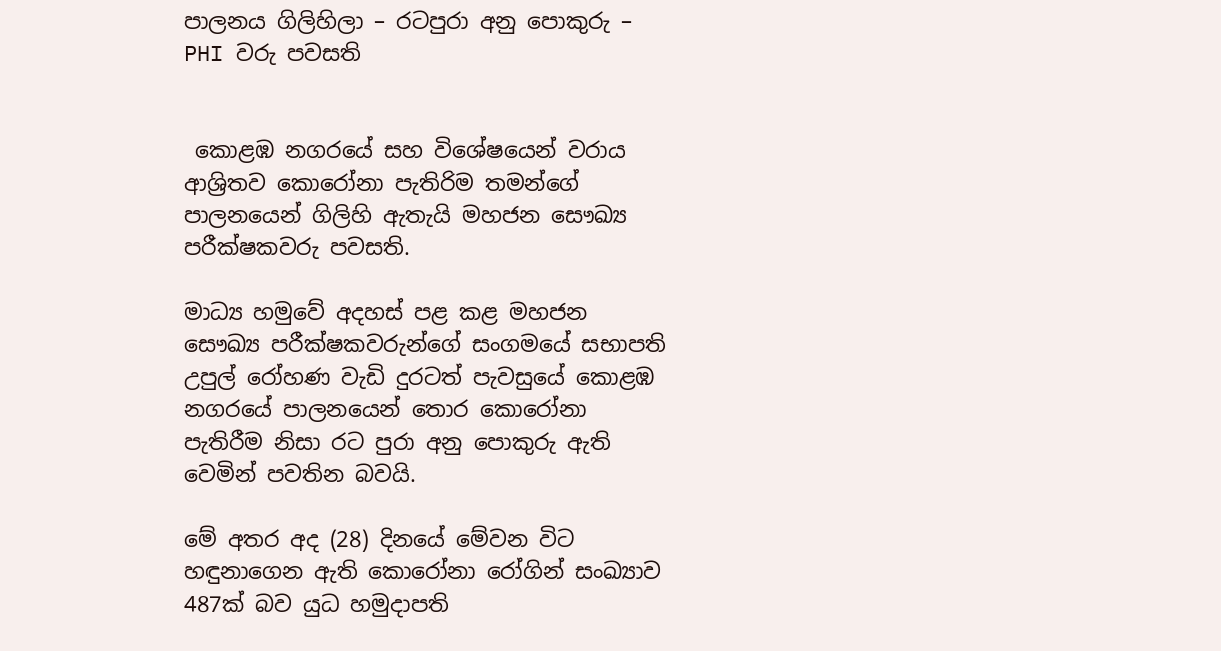පාලනය ගිලිහිලා – රටපුරා අනු පොකුරු – PHI වරු පවසති


 කොළඹ නගරයේ සහ විශේෂයෙන් වරාය ආශ්‍රිතව කොරෝනා පැතිරිම තමන්ගේ පාලනයෙන් ගිලිහි ඇතැයි මහජන සෞඛ්‍ය පරීක්ෂකවරු පවසති.

මාධ්‍ය හමුවේ අදහස් පළ කළ මහජන සෞඛ්‍ය පරීක්ෂකවරුන්ගේ සංගමයේ සභාපති උපුල් රෝහණ වැඩි දුරටත් පැවසුයේ කොළඹ නගරයේ පාලනයෙන් තොර කොරෝනා පැතිරීම නිසා රට පුරා අනු පොකුරු ඇති වෙමින් පවතින බවයි.

මේ අතර අද (28) දිනයේ මේවන විට හඳුනාගෙන ඇති කොරෝනා රෝගින් සංඛ්‍යාව 487ක් බව යුධ හමුදාපති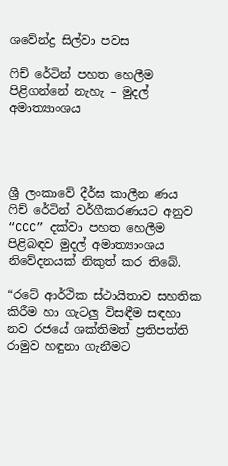ශවේන්ද්‍ර සිල්වා පවස

ෆිච් රේටින් පහත හෙලීම පිළිගන්නේ නැහැ – මුදල් අමාත්‍යාංශය




ශ්‍රී ලංකාවේ දීර්ඝ කාලීන ණය ෆිච් රේටින් වර්ගීකරණයට අනුව “CCC” දක්වා පහත හෙලීම පිළිබඳව මුදල් අමාත්‍යාංශය නිවේදනයක් නිකුත් කර තිබේ.

“රටේ ආර්ථික ස්ථායිතාව සහතික කිරීම හා ගැටලු විසඳීම සඳහා නව රජයේ ශක්තිමත් ප්‍රතිපත්ති රාමුව හඳුනා ගැනීමට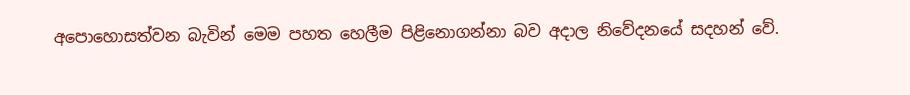අපොහොසත්වන බැවින් මෙම පහත හෙලීම පිළිනොගන්නා බව අදාල නිවේදනයේ සදහන් වේ.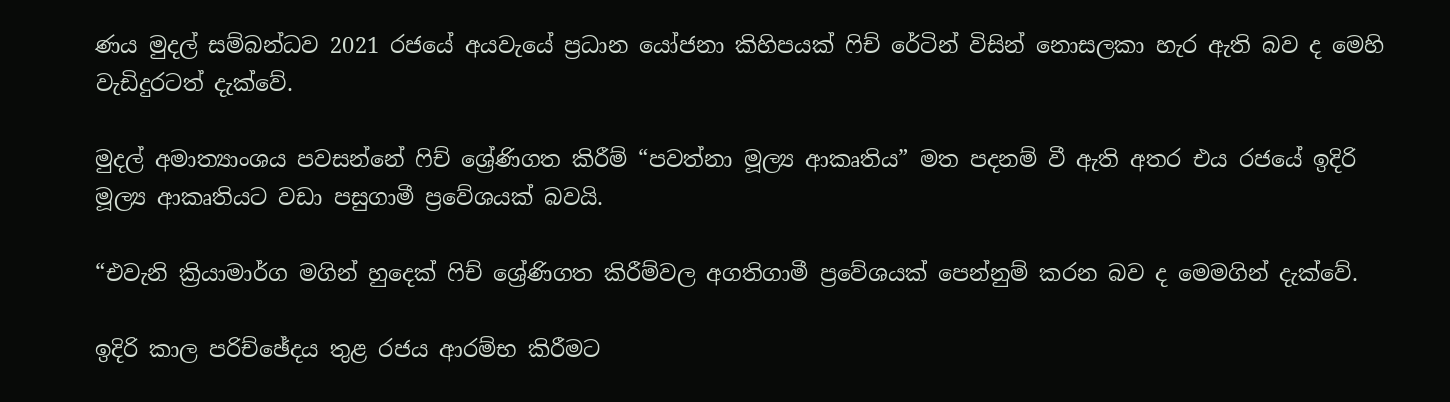ණය මුදල් සම්බන්ධව 2021 රජයේ අයවැයේ ප්‍රධාන යෝජනා කිහිපයක් ෆිච් රේටින් විසින් නොසලකා හැර ඇති බව ද මෙහි වැඩිදුරටත් දැක්වේ.

මුදල් අමාත්‍යාංශය පවසන්නේ ෆිච් ශ්‍රේණිගත කිරීම් “පවත්නා මූල්‍ය ආකෘතිය” මත පදනම් වී ඇති අතර එය රජයේ ඉදිරි මූල්‍ය ආකෘතියට වඩා පසුගාමී ප්‍රවේශයක් බවයි.

“එවැනි ක්‍රියාමාර්ග මගින් හුදෙක් ෆිච් ශ්‍රේණිගත කිරීම්වල අගතිගාමී ප්‍රවේශයක් පෙන්නුම් කරන බව ද මෙමගින් දැක්වේ.

ඉදිරි කාල පරිච්ඡේදය තුළ රජය ආරම්භ කිරීමට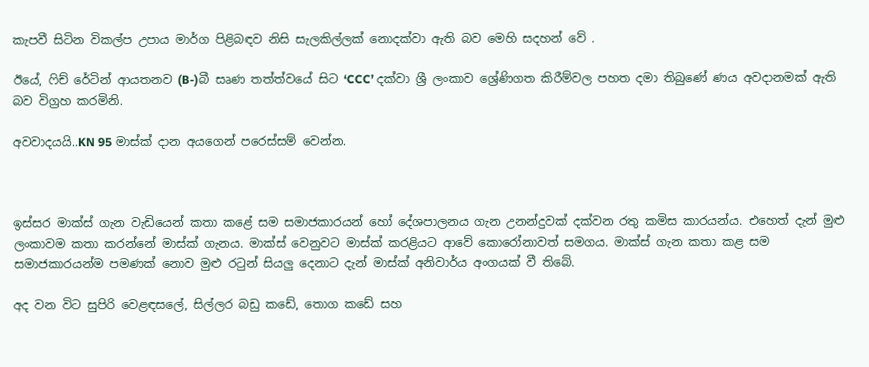කැපවී සිටින විකල්ප උපාය මාර්ග පිළිබඳව නිසි සැලකිල්ලක් නොදක්වා ඇති බව මෙහි සදහන් වේ .

ඊයේ, ෆිච් රේටින් ආයතනව (B-)බී සෘණ තත්ත්වයේ සිට ‘CCC’ දක්වා ශ්‍රී ලංකාව ශ්‍රේණිගත කිරීම්වල පහත දමා තිබුණේ ණය අවදානමක් ඇති බව විග්‍රහ කරමිනි.

අවවාදයයි..KN 95 මාස්ක් දාන අයගෙන් පරෙස්සම් වෙන්න.



ඉස්සර මාක්ස් ගැන වැඩියෙන් කතා කළේ සම සමාජකාරයන් හෝ දේශපාලනය ගැන උනන්දුවක් දක්වන රතු කමිස කාරයන්ය. එහෙත් දැන් මුළු ලංකාවම කතා කරන්නේ මාස්ක් ගැනය. මාක්ස් වෙනුවට මාස්ක් කරළියට ආවේ කොරෝනාවත් සමගය. මාක්ස් ගැන කතා කළ සම සමාජකාරයන්ම පමණක් නොව මුළු රටුන් සියලු දෙනාට දැන් මාස්ක් අනිවාර්ය අංගයක් වී තිබේ.

අද වන විට සුපිරි වෙළඳසලේ, සිල්ලර බඩු කඩේ, තොග කඩේ සහ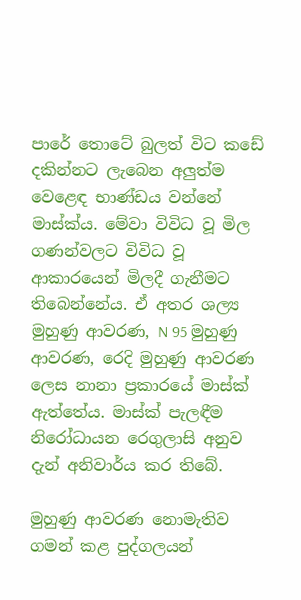පාරේ තොටේ බුලත් විට කඩේ දකින්නට ලැබෙන අලුත්ම වෙළෙඳ භාණ්ඩය වන්නේ මාස්ක්ය. මේවා විවිධ වූ මිල ගණන්වලට විවිධ වූ ආකාරයෙන් මිලදී ගැනීමට තිබෙන්නේය. ඒ අතර ශල්‍ය මුහුණු ආවරණ, N 95 මුහුණු ආවරණ, රෙදි මුහුණු ආවරණ ලෙස නානා ප්‍රකාරයේ මාස්ක් ඇත්තේය. මාස්ක් පැලඳීම නිරෝධායන රෙගුලාසි අනුව දැන් අනිවාර්ය කර තිබේ.

මුහුණු ආවරණ නොමැතිව ගමන් කළ පුද්ගලයන්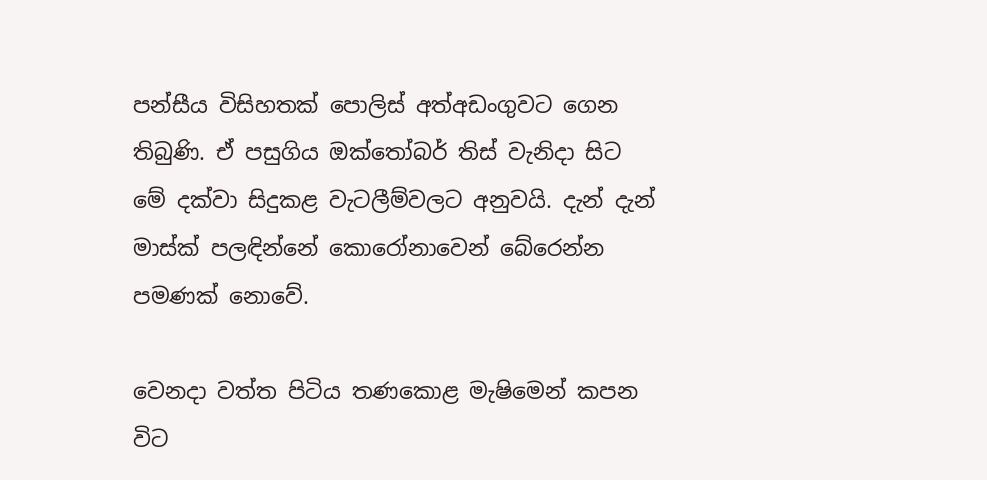පන්සීය විසිහතක් පොලිස් අත්අඩංගුවට ගෙන තිබුණි. ඒ පසුගිය ඔක්තෝබර් තිස් වැනිදා සිට මේ දක්වා සිදුකළ වැටලීම්වලට අනුවයි. දැන් දැන් මාස්ක් පලඳින්නේ කොරෝනාවෙන් බේරෙන්න පමණක් නොවේ.

වෙනදා වත්ත පිටිය තණකොළ මැෂිමෙන් කපන විට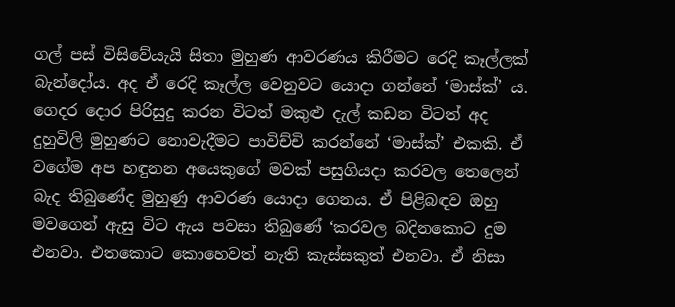ගල් පස් විසිවේයැයි සිතා මුහුණ ආවරණය කිරීමට රෙදි කෑල්ලක් බැන්දෝය. අද ඒ රෙදි කෑල්ල වෙනුවට යොදා ගන්නේ ‘මාස්ක්’ ය. ගෙදර දොර පිරිසුදු කරන විටත් මකුළු දැල් කඩන විටත් අද දුහුවිලි මුහුණට නොවැදීමට පාවිච්චි කරන්නේ ‘මාස්ක්’ එකකි. ඒ වගේම අප හඳුනන අයෙකුගේ මවක් පසුගියදා කරවල තෙලෙන් බැද තිබුණේද මුහුණු ආවරණ යොදා ගෙනය. ඒ පිළිබඳව ඔහු මවගෙන් ඇසු විට ඇය පවසා තිබුණේ ‘කරවල බදිනකොට දුම එනවා. එතකොට කොහෙවත් නැති කැස්සකුත් එනවා. ඒ නිසා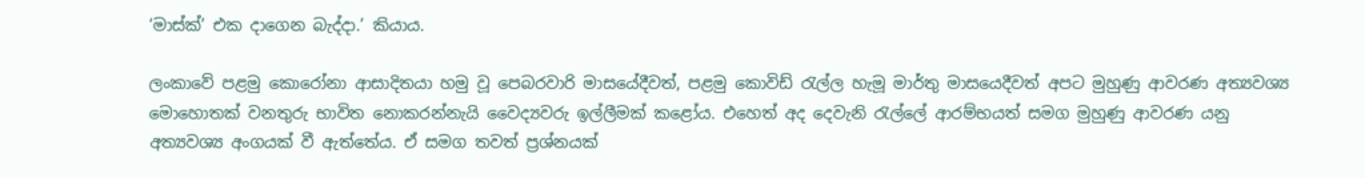‘මාස්ක්’ එක දාගෙන බැද්දා.’ කියාය.

ලංකාවේ පළමු කොරෝනා ආසාදිතයා හමු වූ පෙබරවාරි මාසයේදීවත්, පළමු කොවිඩ් රැල්ල හැමූ මාර්තු මාසයෙදීවත් අපට මුහුණු ආවරණ අත්‍යවශ්‍ය මොහොතක් වනතුරු භාවිත නොකරන්නැයි වෛද්‍යවරු ඉල්ලීමක් කළෝය. එහෙත් අද දෙවැනි රැල්ලේ ආරම්භයත් සමග මුහුණු ආවරණ යනු අත්‍යවශ්‍ය අංගයක් වී ඇත්තේය. ඒ සමග තවත් ප්‍රශ්නයක්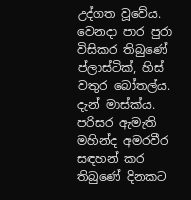උද්ගත වූවේය. වෙනදා පාර පුරා විසිකර තිබුණේ ප්ලාස්ටික්, හිස් වතුර බෝතල්ය. දැන් මාස්ක්ය. පරිසර ඇමැති මහින්ද අමරවීර සඳහන් කර තිබුණේ දිනකට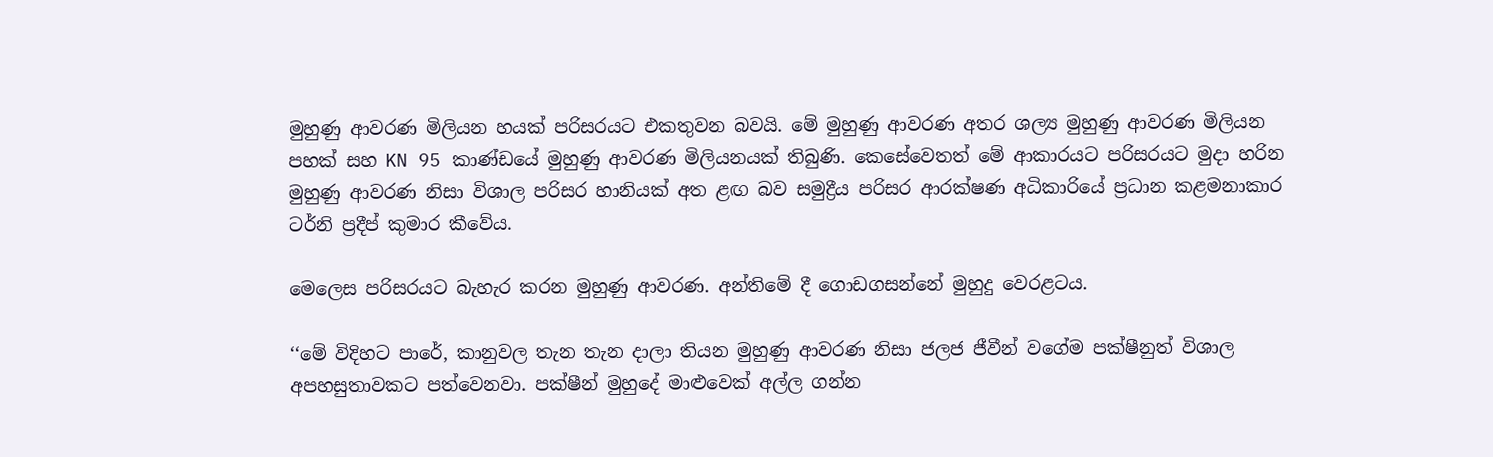මුහුණු ආවරණ මිලියන හයක් පරිසරයට එකතුවන බවයි. මේ මුහුණු ආවරණ අතර ශල්‍ය මුහුණු ආවරණ මිලියන පහක් සහ KN 95 කාණ්ඩයේ මුහුණු ආවරණ මිලියනයක් තිබුණි. කෙසේවෙතත් මේ ආකාරයට පරිසරයට මුදා හරින මුහුණු ආවරණ නිසා විශාල පරිසර හානියක් අත ළඟ බව සමුද්‍රීය පරිසර ආරක්ෂණ අධිකාරියේ ප්‍රධාන කළමනාකාර ටර්නි ප්‍රදීප් කුමාර කීවේය.

මෙලෙස පරිසරයට බැහැර කරන මුහුණු ආවරණ. අන්තිමේ දී ගොඩගසන්නේ මුහුදු වෙරළටය.

‘‘මේ විදිහට පාරේ, කානුවල තැන තැන දාලා තියන මුහුණු ආවරණ නිසා ජලජ ජීවීන් වගේම පක්ෂීනුත් විශාල අපහසුතාවකට පත්වෙනවා. පක්ෂීන් මුහුදේ මාළුවෙක් අල්ල ගන්න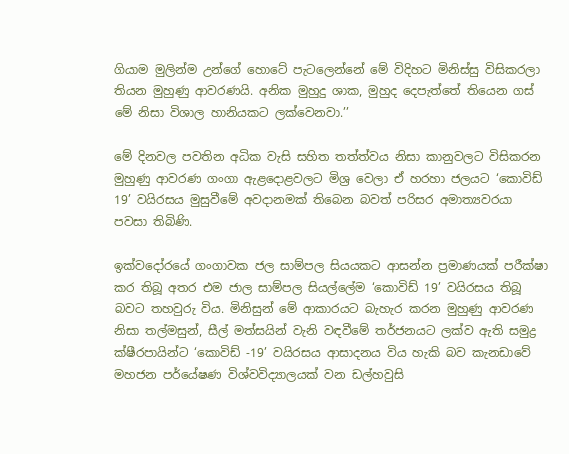ගියාම මුලින්ම උන්ගේ හොටේ පැටලෙන්නේ මේ විදිහට මිනිස්සු විසිකරලා තියන මුහුණු ආවරණයි. අනික මුහුදු ශාක, මුහුද දෙපැත්තේ තියෙන ගස් මේ නිසා විශාල හානියකට ලක්වෙනවා.’’

මේ දිනවල පවතින අධික වැසි සහිත තත්ත්වය නිසා කානුවලට විසිකරන මුහුණු ආවරණ ගංගා ඇළදොළවලට මිශ්‍ර වෙලා ඒ හරහා ජලයට ‘කොවිඩ් 19’ වයිරසය මුසුවීමේ අවදානමක් තිබෙන බවත් පරිසර අමාත්‍යවරයා පවසා තිබිණි.

ඉක්වදෝරයේ ගංගාවක ජල සාම්පල සියයකට ආසන්න ප්‍රමාණයක් පරීක්ෂා කර තිබූ අතර එම ජාල සාම්පල සියල්ලේම ‘කොවිඩ් 19’ වයිරසය තිබූ බවට තහවුරු විය. මිනිසුන් මේ ආකාරයට බැහැර කරන මුහුණු ආවරණ නිසා තල්මසුන්, සීල් මත්සයින් වැනි වඳවීමේ තර්ජනයට ලක්ව ඇති සමුද්‍ර ක්ෂීරපායින්ට ‘කොවිඩ් -19’ වයිරසය ආසාදනය විය හැකි බව කැනඩාවේ මහජන පර්‌යේෂණ විශ්වවිද්‍යාලයක් වන ඩල්හවුසි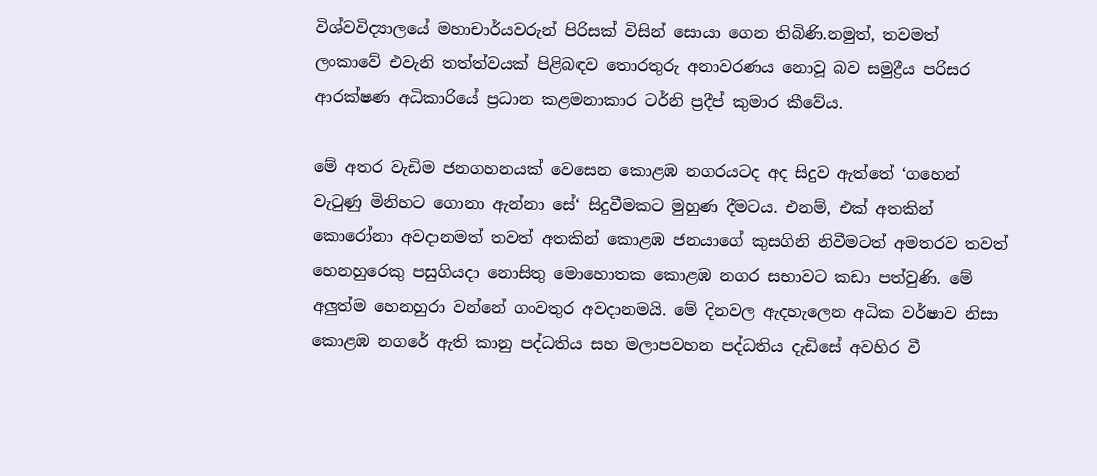විශ්වවිද්‍යාලයේ මහාචාර්යවරුන් පිරිසක් විසින් සොයා ගෙන තිබිණි.නමුත්, තවමත් ලංකාවේ එවැනි තත්ත්වයක් පිළිබඳව තොරතුරු අනාවරණය නොවූ බව සමුද්‍රීය පරිසර ආරක්ෂණ අධිකාරියේ ප්‍රධාන කළමනාකාර ටර්නි ප්‍රදීප් කුමාර කීවේය.

මේ අතර වැඩිම ජනගහනයක් වෙසෙන කොළඹ නගරයටද අද සිදුව ඇත්තේ ‘ගහෙන් වැටුණු මිනිහට ගොනා ඇන්නා සේ‘ සිදුවීමකට මුහුණ දීමටය. එනම්, එක් අතකින් කොරෝනා අවදානමත් තවත් අතකින් කොළඹ ජනයාගේ කුසගිනි නිවීමටත් අමතරව තවත් හෙනහුරෙකු පසුගියදා නොසිතු මොහොතක කොළඹ නගර සභාවට කඩා පත්වුණි. මේ අලුත්ම හෙනහුරා වන්නේ ගංවතුර අවදානමයි. මේ දිනවල ඇදහැලෙන අධික වර්ෂාව නිසා කොළඹ නගරේ ඇති කානු පද්ධතිය සහ මලාපවහන පද්ධතිය දැඩිසේ අවහිර වී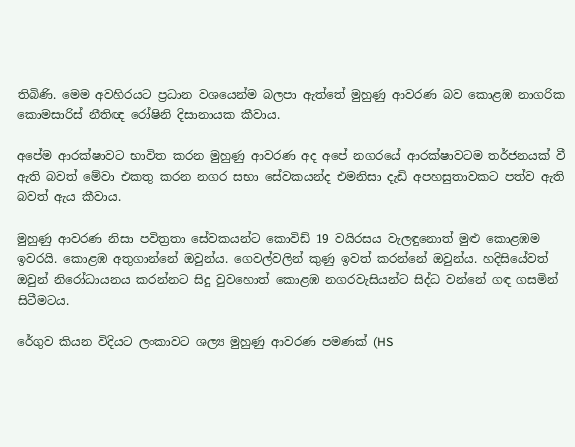තිබිණි. මෙම අවහිරයට ප්‍රධාන වශයෙන්ම බලපා ඇත්තේ මුහුණු ආවරණ බව කොළඹ නාගරික කොමසාරිස් නීතිඥ රෝෂිනි දිසානායක කීවාය.

අපේම ආරක්ෂාවට භාවිත කරන මුහුණු ආවරණ අද අපේ නගරයේ ආරක්ෂාවටම තර්ජනයක් වී ඇති බවත් මේවා එකතු කරන නගර සභා සේවකයන්ද එමනිසා දැඩි අපහසුතාවකට පත්ව ඇති බවත් ඇය කීවාය.

මුහුණු ආවරණ නිසා පවිත්‍රතා සේවකයන්ට කොවිඩ් 19 වයිරසය වැලඳුනොත් මුළු කොළඹම ඉවරයි. කොළඹ අතුගාන්නේ ඔවුන්ය. ගෙවල්වලින් කුණු ඉවත් කරන්නේ ඔවුන්ය. හදිසියේවත් ඔවුන් නිරෝධායනය කරන්නට සිදු වුවහොත් කොළඹ නගරවැසියන්ට සිද්ධ වන්නේ ගඳ ගසමින් සිටීමටය.

රේගුව කියන විදියට ලංකාවට ශල්‍ය මුහුණු ආවරණ පමණක් (HS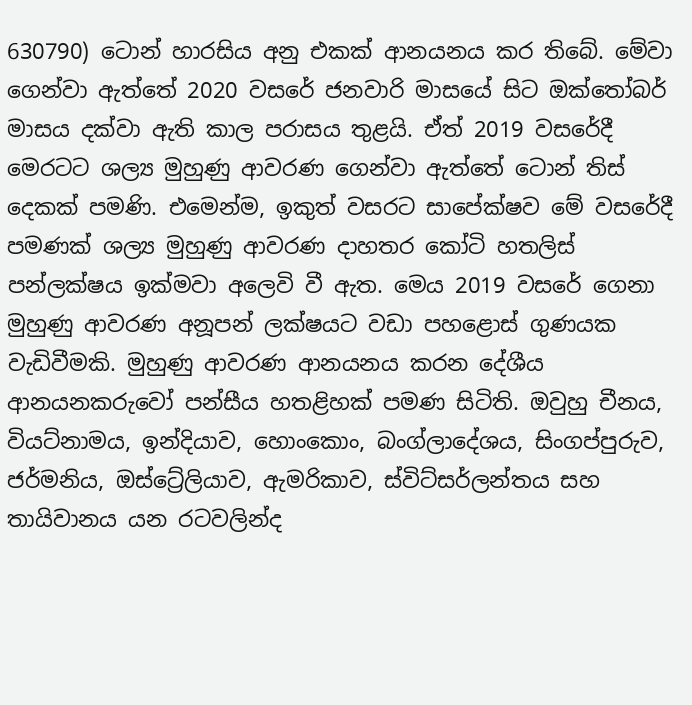630790) ටොන් හාරසිය අනු එකක් ආනයනය කර තිබේ. මේවා ගෙන්වා ඇත්තේ 2020 වසරේ ජනවාරි මාසයේ සිට ඔක්තෝබර් මාසය දක්වා ඇති කාල පරාසය තුළයි. ඒත් 2019 වසරේදී මෙරටට ශල්‍ය මුහුණු ආවරණ ගෙන්වා ඇත්තේ ටොන් තිස් දෙකක් පමණි. එමෙන්ම, ඉකුත් වසරට සාපේක්ෂව මේ වසරේදී පමණක් ශල්‍ය මුහුණු ආවරණ දාහතර කෝටි හතලිස් පන්ලක්ෂය ඉක්මවා අලෙවි වී ඇත. මෙය 2019 වසරේ ගෙනා මුහුණු ආවරණ අනූපන් ලක්ෂයට වඩා පහළොස් ගුණයක වැඩිවීමකි. මුහුණු ආවරණ ආනයනය කරන දේශීය ආනයනකරුවෝ පන්සීය හතළිහක් පමණ සිටිති. ඔවුහු චීනය, වියට්නාමය, ඉන්දියාව, හොංකොං, බංග්ලාදේශය, සිංගප්පුරුව, ජර්මනිය, ඔස්ට්‍රේලියාව, ඇමරිකාව, ස්විට්සර්ලන්තය සහ තායිවානය යන රටවලින්ද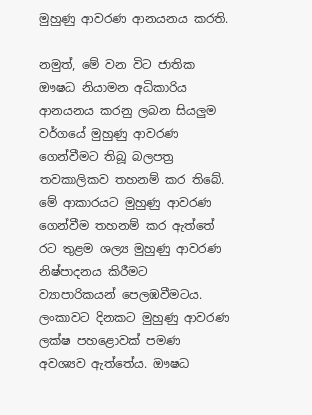මුහුණු ආවරණ ආනයනය කරති.

නමුත්, මේ වන විට ජාතික ඖෂධ නියාමන අධිකාරිය ආනයනය කරනු ලබන සියලුම වර්ගයේ මුහුණු ආවරණ ගෙන්වීමට තිබූ බලපත්‍ර තවකාලිකව තහනම් කර තිබේ.
මේ ආකාරයට මුහුණු ආවරණ ගෙන්වීම තහනම් කර ඇත්තේ රට තුළම ශල්‍ය මුහුණු ආවරණ නිෂ්පාදනය කිරීමට ව්‍යාපාරිකයන් පෙලඹවීමටය. ලංකාවට දිනකට මුහුණු ආවරණ ලක්ෂ පහළොවක් පමණ අවශ්‍යව ඇත්තේය. ඖෂධ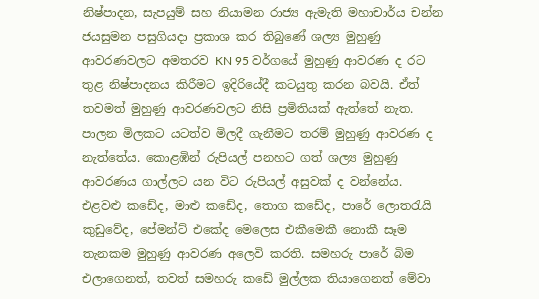නිෂ්පාදන, සැපයුම් සහ නියාමන රාජ්‍ය ඇමැති මහාචාර්ය චන්න ජයසුමන පසුගියදා ප්‍රකාශ කර තිබුණේ ශල්‍ය මුහුණු ආවරණවලට අමතරව KN 95 වර්ගයේ මුහුණු ආවරණ ද රට තුළ නිෂ්පාදනය කිරීමට ඉදිරියේදී කටයුතු කරන බවයි. ඒත් තවමත් මුහුණු ආවරණවලට නිසි ප්‍රමිතියක් ඇත්තේ නැත. පාලන මිලකට යටත්ව මිලදී ගැනීමට තරම් මුහුණු ආවරණ ද නැත්තේය. කොළඹින් රුපියල් පනහට ගත් ශල්‍ය මුහුණු ආවරණය ගාල්ලට යන විට රුපියල් අසුවක් ද වන්නේය. එළවළු කඩේද, මාළු කඩේද, තොග කඩේද, පාරේ ලොතරැයි කුඩුවේද, පේමන්ට් එකේද මෙලෙස එකීමෙකී නොකී සෑම තැනකම මුහුණු ආවරණ අලෙවි කරති. සමහරු පාරේ බිම එලාගෙනත්, තවත් සමහරු කඩේ මුල්ලක තියාගෙනත් මේවා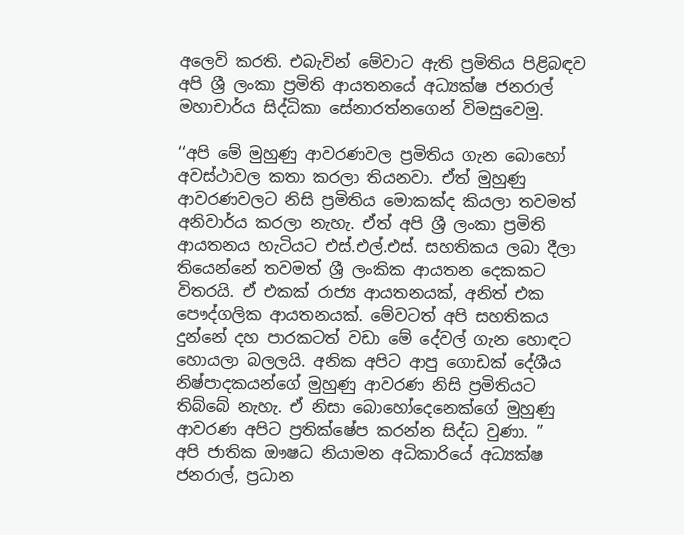අලෙවි කරති. එබැවින් මේවාට ඇති ප්‍රමිතිය පිළිබඳව අපි ශ්‍රී ලංකා ප්‍රමිති ආයතනයේ අධ්‍යක්ෂ ජනරාල් මහාචාර්ය සිද්ධිකා සේනාරත්නගෙන් විමසුවෙමු.

‘‘අපි මේ මුහුණු ආවරණවල ප්‍රමිතිය ගැන බොහෝ අවස්ථාවල කතා කරලා තියනවා. ඒත් මුහුණු ආවරණවලට නිසි ප්‍රමිතිය මොකක්ද කියලා තවමත් අනිවාර්ය කරලා නැහැ. ඒත් අපි ශ්‍රී ලංකා ප්‍රමිති ආයතනය හැටියට එස්.එල්.එස්. සහතිකය ලබා දීලා තියෙන්නේ තවමත් ශ්‍රී ලංකික ආයතන දෙකකට විතරයි. ඒ එකක් රාජ්‍ය ආයතනයක්, අනිත් එක පෞද්ගලික ආයතනයක්. මේවටත් අපි සහතිකය දුන්නේ දහ පාරකටත් වඩා මේ දේවල් ගැන හොඳට හොයලා බලලයි. අනික අපිට ආපු ගොඩක් දේශීය නිෂ්පාදකයන්ගේ මුහුණු ආවරණ නිසි ප්‍රමිතියට තිබ්බේ නැහැ. ඒ නිසා බොහෝදෙනෙක්ගේ මුහුණු ආවරණ අපිට ප්‍රතික්ෂේප කරන්න සිද්ධ වුණා. ”
අපි ජාතික ඖෂධ නියාමන අධිකාරියේ අධ්‍යක්ෂ ජනරාල්, ප්‍රධාන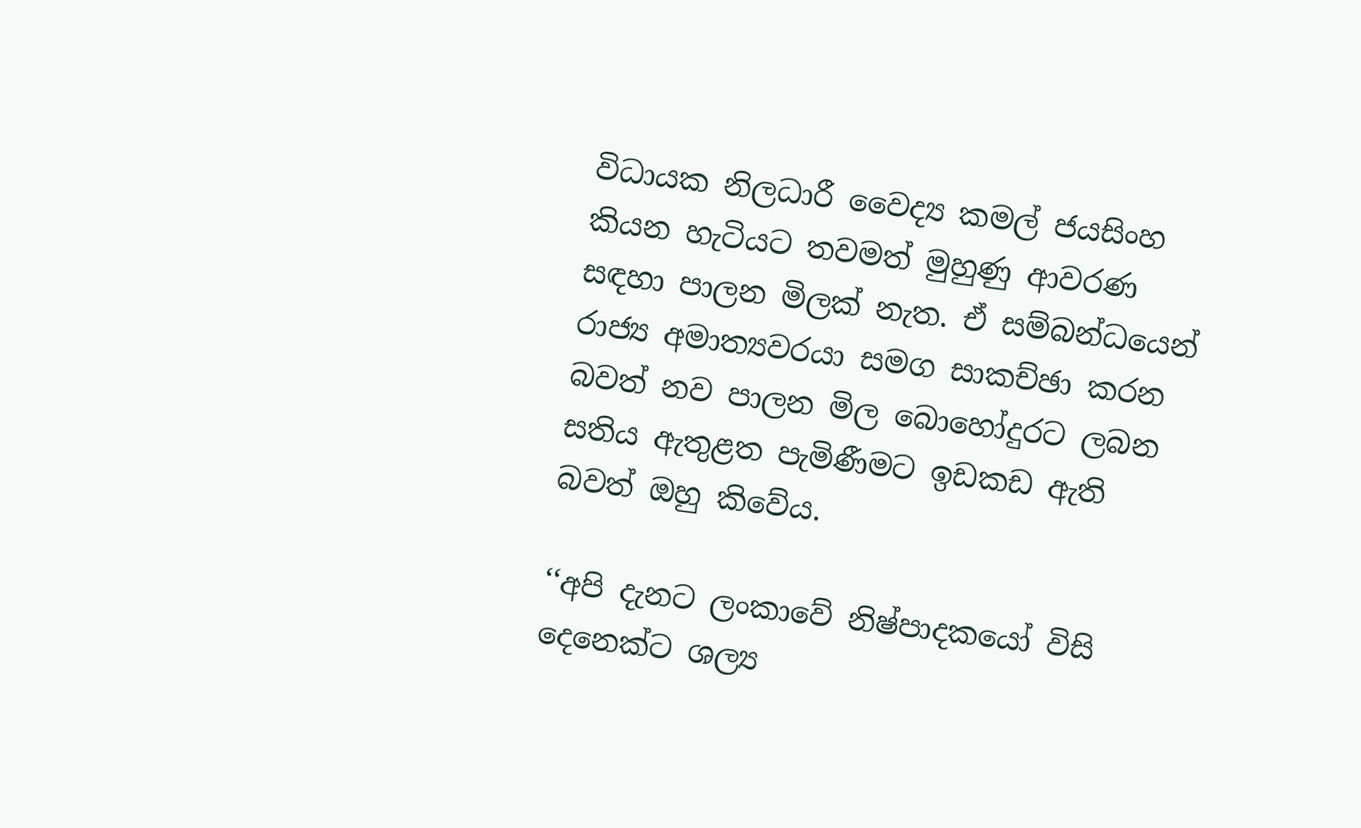විධායක නිලධාරී වෛද්‍ය කමල් ජයසිංහ කියන හැටියට තවමත් මුහුණු ආවරණ සඳහා පාලන මිලක් නැත. ඒ සම්බන්ධයෙන් රාජ්‍ය අමාත්‍යවරයා සමග සාකච්ඡා කරන බවත් නව පාලන මිල බොහෝදුරට ලබන සතිය ඇතුළත පැමිණීමට ඉඩකඩ ඇති බවත් ඔහු කිවේය.

‘‘අපි දැනට ලංකාවේ නිෂ්පාදකයෝ විසි දෙනෙක්ට ශල්‍ය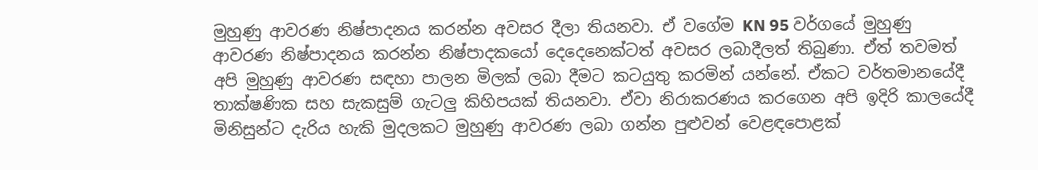මුහුණු ආවරණ නිෂ්පාදනය කරන්න අවසර දීලා තියනවා. ඒ වගේම KN 95 වර්ගයේ මුහුණු ආවරණ නිෂ්පාදනය කරන්න නිෂ්පාදකයෝ දෙදෙනෙක්ටත් අවසර ලබාදීලත් තිබුණා. ඒත් තවමත් අපි මුහුණු ආවරණ සඳහා පාලන මිලක් ලබා දීමට කටයුතු කරමින් යන්නේ. ඒකට වර්තමානයේදී තාක්ෂණික සහ සැකසුම් ගැටලු කිහිපයක් තියනවා. ඒවා නිරාකරණය කරගෙන අපි ඉදිරි කාලයේදී මිනිසුන්ට දැරිය හැකි මුදලකට මුහුණු ආවරණ ලබා ගන්න පුළුවන් වෙළඳපොළක්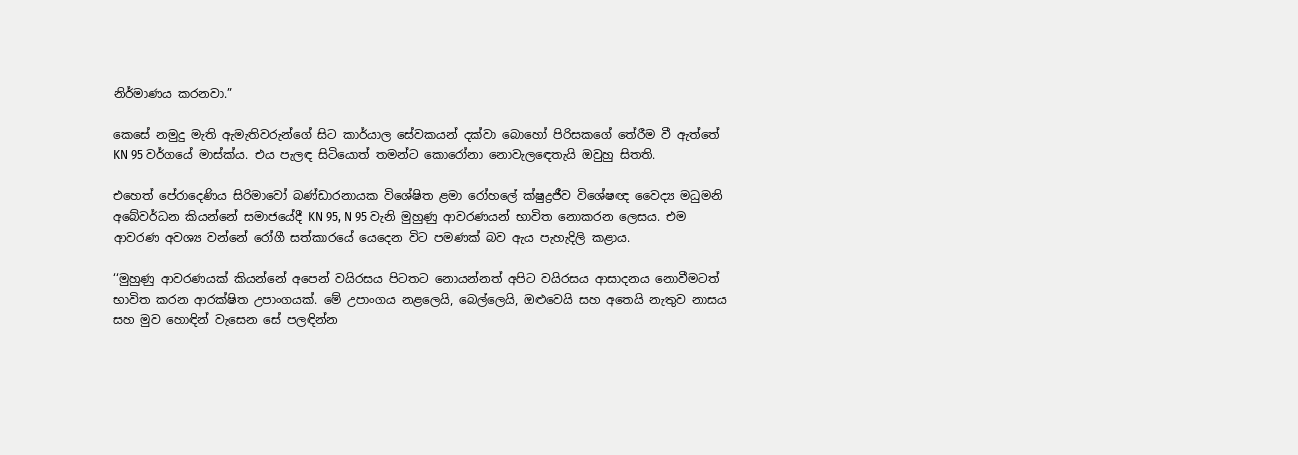නිර්මාණය කරනවා.”

කෙසේ නමුදු මැති ඇමැතිවරුන්ගේ සිට කාර්යාල සේවකයන් දක්වා බොහෝ පිරිසකගේ තේරීම වී ඇත්තේ KN 95 වර්ගයේ මාස්ක්ය. එය පැලඳ සිටියොත් තමන්ට කොරෝනා නොවැලඳෙතැයි ඔවුහු සිතති.

එහෙත් පේරාදෙණිය සිරිමාවෝ බණ්ඩාරනායක විශේෂිත ළමා රෝහලේ ක්ෂුද්‍රජීව විශේෂඥ වෛද්‍ය මධුමනි අබේවර්ධන කියන්නේ සමාජයේදී KN 95, N 95 වැනි මුහුණු ආවරණයන් භාවිත නොකරන ලෙසය. එම ආවරණ අවශ්‍ය වන්නේ රෝගී සත්කාරයේ යෙදෙන විට පමණක් බව ඇය පැහැදිලි කළාය.

‘‘මුහුණු ආවරණයක් කියන්නේ අපෙන් වයිරසය පිටතට නොයන්නත් අපිට වයිරසය ආසාදනය නොවීමටත් භාවිත කරන ආරක්ෂිත උපාංගයක්. මේ උපාංගය නළලෙයි, බෙල්ලෙයි, ඔළුවෙයි සහ අතෙයි නැතුව නාසය සහ මුව හොඳින් වැසෙන සේ පලඳින්න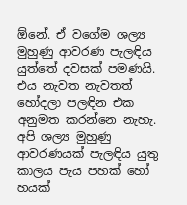ඕනේ. ඒ වගේම ශල්‍ය මුහුණු ආවරණ පැලඳිය යුත්තේ දවසක් පමණයි. එය නැවත නැවතත් හෝදලා පලඳින එක අනුමත කරන්නෙ නැහැ. අපි ශල්‍ය මුහුණු ආවරණයක් පැලඳිය යුතු කාලය පැය පහක් හෝ හයක්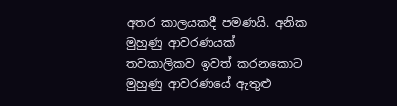අතර කාලයකදී පමණයි. අනික මුහුණු ආවරණයක් තවකාලිකව ඉවත් කරනකොට මුහුණු ආවරණයේ ඇතුළු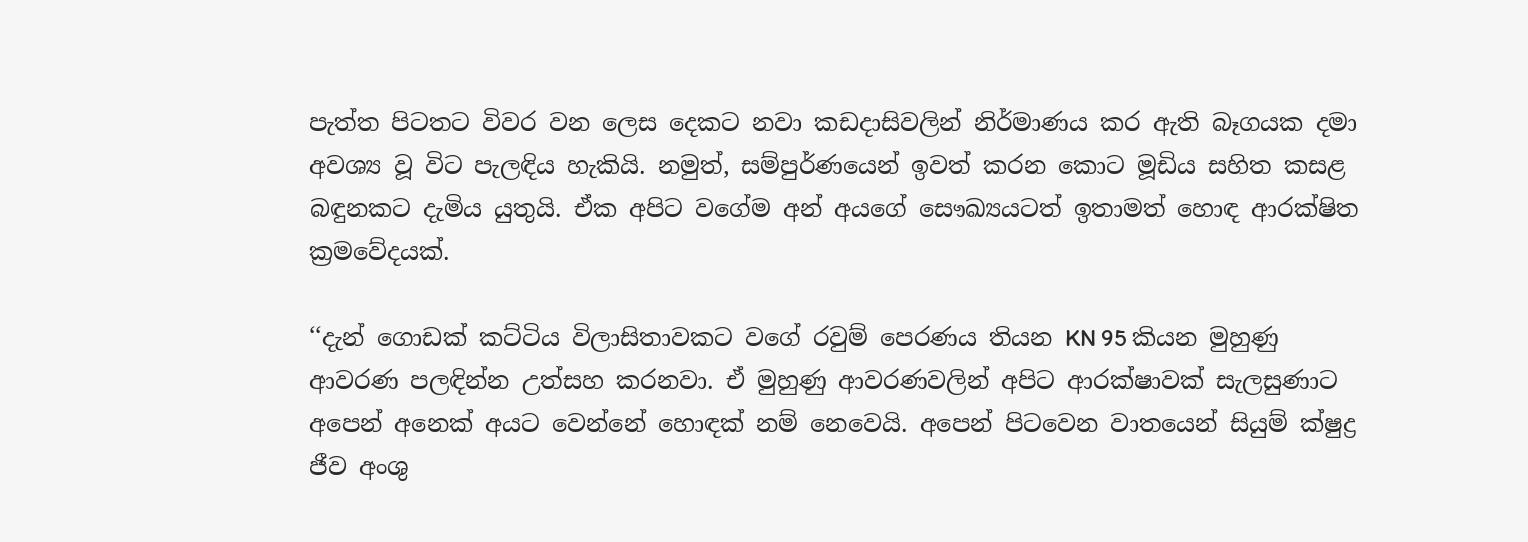පැත්ත පිටතට විවර වන ලෙස දෙකට නවා කඩදාසිවලින් නිර්මාණය කර ඇති බෑගයක දමා අවශ්‍ය වූ විට පැලඳිය හැකියි. නමුත්, සම්පුර්ණයෙන් ඉවත් කරන කොට මූඩිය සහිත කසළ බඳුනකට දැමිය යුතුයි. ඒක අපිට වගේම අන් අයගේ සෞඛ්‍යයටත් ඉතාමත් හොඳ ආරක්ෂිත ක්‍රමවේදයක්.

‘‘දැන් ගොඩක් කට්ටිය විලාසිතාවකට වගේ රවුම් පෙරණය තියන KN 95 කියන මුහුණු ආවරණ පලඳින්න උත්සහ කරනවා. ඒ මුහුණු ආවරණවලින් අපිට ආරක්ෂාවක් සැලසුණාට අපෙන් අනෙක් අයට වෙන්නේ හොඳක් නම් නෙවෙයි. අපෙන් පිටවෙන වාතයෙන් සියුම් ක්ෂුද්‍ර ජීව අංශු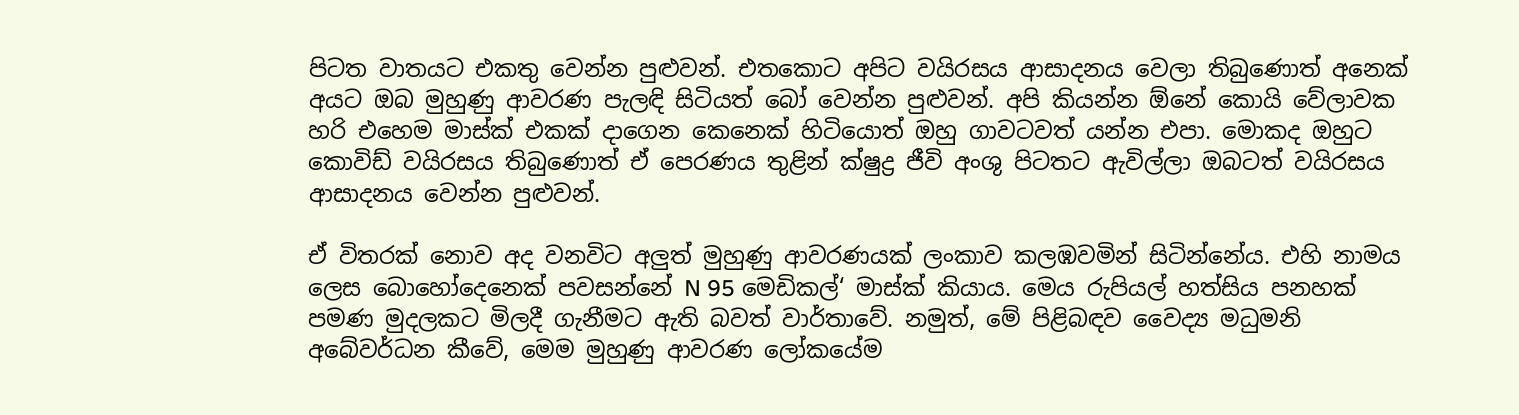පිටත වාතයට එකතු වෙන්න පුළුවන්. එතකොට අපිට වයිරසය ආසාදනය වෙලා තිබුණොත් අනෙක් අයට ඔබ මුහුණු ආවරණ පැලඳි සිටියත් බෝ වෙන්න පුළුවන්. අපි කියන්න ඕනේ කොයි වේලාවක හරි එහෙම මාස්ක් එකක් දාගෙන කෙනෙක් හිටියොත් ඔහු ගාවටවත් යන්න එපා. මොකද ඔහුට කොවිඩ් වයිරසය තිබුණොත් ඒ පෙරණය තුළින් ක්ෂුද්‍ර ජීවි අංශු පිටතට ඇවිල්ලා ඔබටත් වයිරසය ආසාදනය වෙන්න පුළුවන්.

ඒ විතරක් නොව අද වනවිට අලුත් මුහුණු ආවරණයක් ලංකාව කලඹවමින් සිටින්නේය. එහි නාමය ලෙස බොහෝදෙනෙක් පවසන්නේ N 95 මෙඩිකල්‘ මාස්ක් කියාය. මෙය රුපියල් හත්සිය පනහක් පමණ මුදලකට මිලදී ගැනීමට ඇති බවත් වාර්තාවේ. නමුත්, මේ පිළිබඳව වෛද්‍ය මධුමනි අබේවර්ධන කීවේ, මෙම මුහුණු ආවරණ ලෝකයේම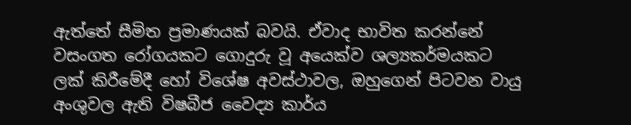ඇත්තේ සීමිත ප්‍රමාණයක් බවයි. ඒවාද භාවිත කරන්නේ වසංගත රෝගයකට ගොදුරු වූ අයෙක්ව ශල්‍යකර්මයකට ලක් කිරීමේදී හෝ විශේෂ අවස්ථාවල, ඔහුගෙන් පිටවන වායු අංශුවල ඇති විෂබීජ වෛද්‍ය කාර්ය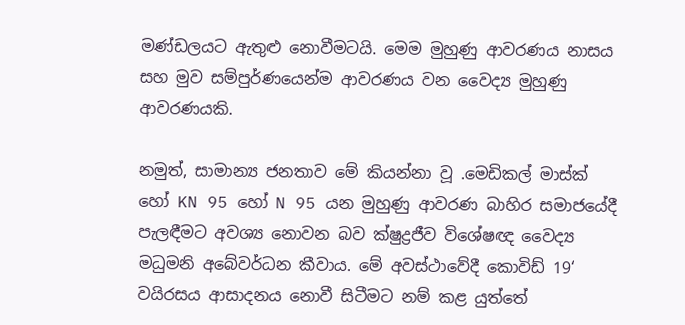මණ්ඩලයට ඇතුළු නොවීමටයි. මෙම මුහුණු ආවරණය නාසය සහ මුව සම්පුර්ණයෙන්ම ආවරණය වන වෛද්‍ය මුහුණු ආවරණයකි.

නමුත්, සාමාන්‍ය ජනතාව මේ කියන්නා වූ .මෙඩිකල් මාස්ක් හෝ KN 95 හෝ N 95 යන මුහුණු ආවරණ බාහිර සමාජයේදී පැලඳීමට අවශ්‍ය නොවන බව ක්ෂුද්‍රජීව විශේෂඥ වෛද්‍ය මධුමනි අබේවර්ධන කීවාය. මේ අවස්ථාවේදී කොවිඩ් 19‘ වයිරසය ආසාදනය නොවී සිටීමට නම් කළ යුත්තේ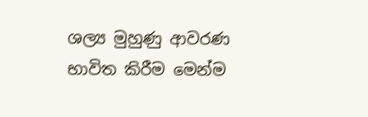ශල්‍ය මුහුණු ආවරණ භාවිත කිරීම මෙන්ම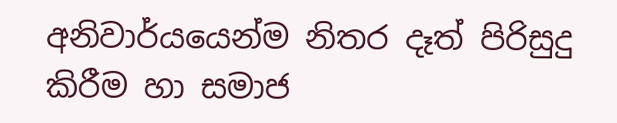අනිවාර්යයෙන්ම නිතර දෑත් පිරිසුදු කිරීම හා සමාජ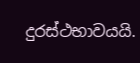දුරස්ථභාවයයි.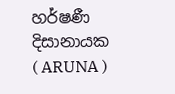හර්ෂණී දිසානායක ( ARUNA )